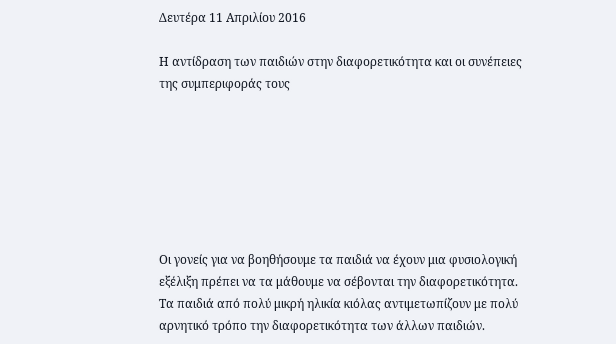Δευτέρα 11 Απριλίου 2016

Η αντίδραση των παιδιών στην διαφορετικότητα και οι συνέπειες της συμπεριφοράς τους







Οι γονείς για να βοηθήσουμε τα παιδιά να έχουν μια φυσιολογική εξέλιξη πρέπει να τα μάθουμε να σέβονται την διαφορετικότητα.
Τα παιδιά από πολύ μικρή ηλικία κιόλας αντιμετωπίζουν με πολύ αρνητικό τρόπο την διαφορετικότητα των άλλων παιδιών.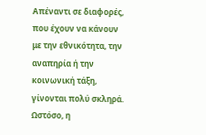Απέναντι σε διαφορές, που έχουν να κάνουν με την εθνικότητα, την αναπηρία ή την κοινωνική τάξη, γίνονται πολύ σκληρά.
Ωστόσο, η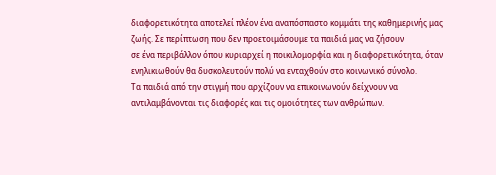διαφορετικότητα αποτελεί πλέον ένα αναπόσπαστο κομμάτι της καθημερινής μας ζωής. Σε περίπτωση που δεν προετοιμάσουμε τα παιδιά μας να ζήσουν
σε ένα περιβάλλον όπου κυριαρχεί η ποικιλομορφία και η διαφορετικότητα, όταν ενηλικιωθούν θα δυσκολευτούν πολύ να ενταχθούν στο κοινωνικό σύνολο.
Τα παιδιά από την στιγμή που αρχίζουν να επικοινωνούν δείχνουν να αντιλαμβάνονται τις διαφορές και τις ομοιότητες των ανθρώπων.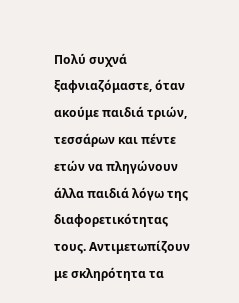Πολύ συχνά ξαφνιαζόμαστε, όταν ακούμε παιδιά τριών, τεσσάρων και πέντε ετών να πληγώνουν άλλα παιδιά λόγω της διαφορετικότητας τους. Αντιμετωπίζουν με σκληρότητα τα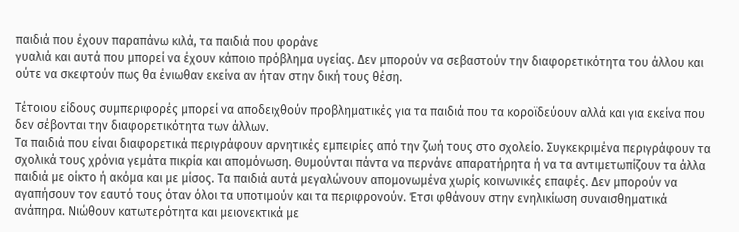παιδιά που έχουν παραπάνω κιλά, τα παιδιά που φοράνε
γυαλιά και αυτά που μπορεί να έχουν κάποιο πρόβλημα υγείας. Δεν μπορούν να σεβαστούν την διαφορετικότητα του άλλου και ούτε να σκεφτούν πως θα ένιωθαν εκείνα αν ήταν στην δική τους θέση.

Τέτοιου είδους συμπεριφορές μπορεί να αποδειχθούν προβληματικές για τα παιδιά που τα κοροϊδεύουν αλλά και για εκείνα που δεν σέβονται την διαφορετικότητα των άλλων.
Τα παιδιά που είναι διαφορετικά περιγράφουν αρνητικές εμπειρίες από την ζωή τους στο σχολείο. Συγκεκριμένα περιγράφουν τα σχολικά τους χρόνια γεμάτα πικρία και απομόνωση. Θυμούνται πάντα να περνάνε απαρατήρητα ή να τα αντιμετωπίζουν τα άλλα παιδιά με οίκτο ή ακόμα και με μίσος. Τα παιδιά αυτά μεγαλώνουν απομονωμένα χωρίς κοινωνικές επαφές. Δεν μπορούν να αγαπήσουν τον εαυτό τους όταν όλοι τα υποτιμούν και τα περιφρονούν. Έτσι φθάνουν στην ενηλικίωση συναισθηματικά ανάπηρα. Νιώθουν κατωτερότητα και μειονεκτικά με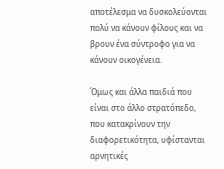αποτέλεσμα να δυσκολεύονται πολύ να κάνουν φίλους και να βρουν ένα σύντροφο για να κάνουν οικογένεια.

Όμως και άλλα παιδιά που είναι στο άλλο στρατόπεδο, που κατακρίνουν την διαφορετικότητα, υφίστανται αρνητικές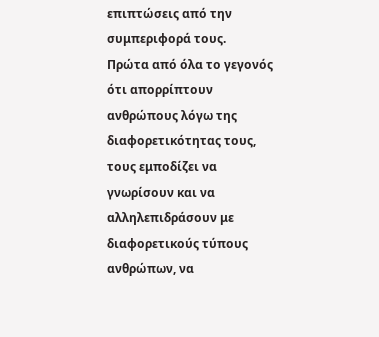επιπτώσεις από την συμπεριφορά τους.
Πρώτα από όλα το γεγονός ότι απορρίπτουν ανθρώπους λόγω της διαφορετικότητας τους, τους εμποδίζει να γνωρίσουν και να αλληλεπιδράσουν με διαφορετικούς τύπους ανθρώπων, να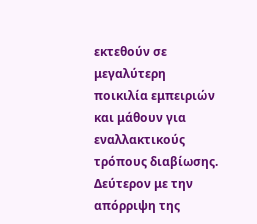εκτεθούν σε μεγαλύτερη ποικιλία εμπειριών και μάθουν για εναλλακτικούς τρόπους διαβίωσης.
Δεύτερον με την απόρριψη της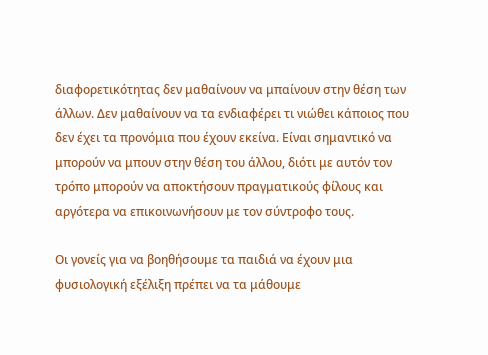διαφορετικότητας δεν μαθαίνουν να μπαίνουν στην θέση των άλλων. Δεν μαθαίνουν να τα ενδιαφέρει τι νιώθει κάποιος που δεν έχει τα προνόμια που έχουν εκείνα. Είναι σημαντικό να μπορούν να μπουν στην θέση του άλλου, διότι με αυτόν τον τρόπο μπορούν να αποκτήσουν πραγματικούς φίλους και αργότερα να επικοινωνήσουν με τον σύντροφο τους.

Οι γονείς για να βοηθήσουμε τα παιδιά να έχουν μια φυσιολογική εξέλιξη πρέπει να τα μάθουμε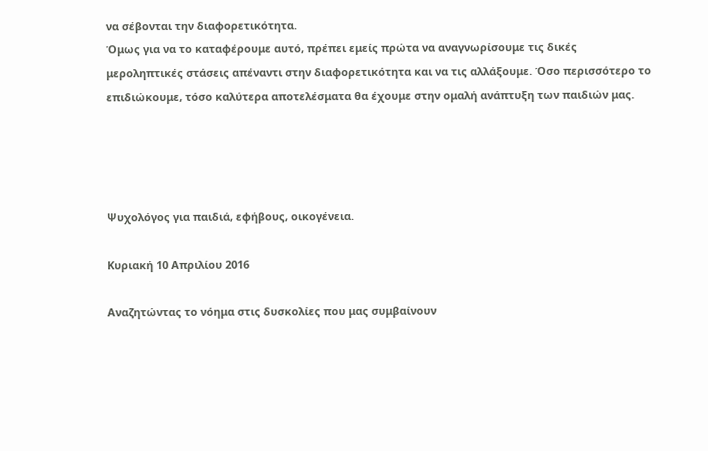να σέβονται την διαφορετικότητα.
Όμως για να το καταφέρουμε αυτό, πρέπει εμείς πρώτα να αναγνωρίσουμε τις δικές μεροληπτικές στάσεις απέναντι στην διαφορετικότητα και να τις αλλάξουμε. Όσο περισσότερο το επιδιώκουμε, τόσο καλύτερα αποτελέσματα θα έχουμε στην ομαλή ανάπτυξη των παιδιών μας.




Ψυχολόγος για παιδιά, εφήβους, οικογένεια.

Κυριακή 10 Απριλίου 2016

Αναζητώντας το νόημα στις δυσκολίες που μας συμβαίνουν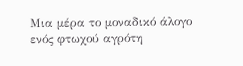Μια μέρα το μοναδικό άλογο ενός φτωχού αγρότη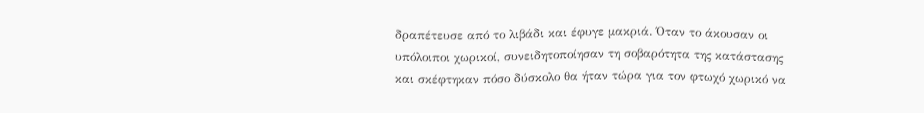δραπέτευσε από το λιβάδι και έφυγε μακριά. Όταν το άκουσαν οι υπόλοιποι χωρικοί, συνειδητοποίησαν τη σοβαρότητα της κατάστασης και σκέφτηκαν πόσο δύσκολο θα ήταν τώρα για τον φτωχό χωρικό να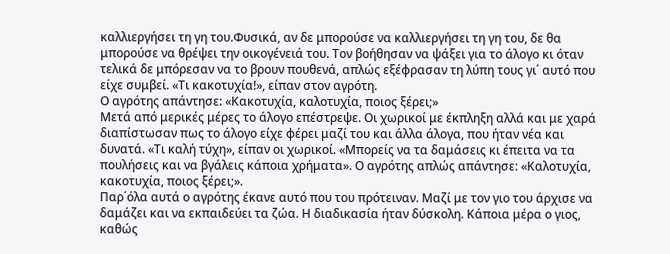καλλιεργήσει τη γη του.Φυσικά, αν δε μπορούσε να καλλιεργήσει τη γη του, δε θα μπορούσε να θρέψει την οικογένειά του. Τον βοήθησαν να ψάξει για το άλογο κι όταν τελικά δε μπόρεσαν να το βρουν πουθενά, απλώς εξέφρασαν τη λύπη τους γι΄ αυτό που είχε συμβεί. «Τι κακοτυχία!», είπαν στον αγρότη.
Ο αγρότης απάντησε: «Κακοτυχία, καλοτυχία, ποιος ξέρει;»
Μετά από μερικές μέρες το άλογο επέστρεψε. Οι χωρικοί με έκπληξη αλλά και με χαρά διαπίστωσαν πως το άλογο είχε φέρει μαζί του και άλλα άλογα, που ήταν νέα και δυνατά. «Τι καλή τύχη», είπαν οι χωρικοί. «Μπορείς να τα δαμάσεις κι έπειτα να τα πουλήσεις και να βγάλεις κάποια χρήματα». Ο αγρότης απλώς απάντησε: «Καλοτυχία, κακοτυχία, ποιος ξέρει;».
Παρ΄όλα αυτά ο αγρότης έκανε αυτό που του πρότειναν. Μαζί με τον γιο του άρχισε να δαμάζει και να εκπαιδεύει τα ζώα. Η διαδικασία ήταν δύσκολη. Κάποια μέρα ο γιος, καθώς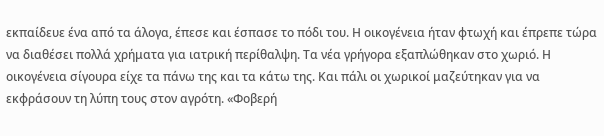εκπαίδευε ένα από τα άλογα, έπεσε και έσπασε το πόδι του. Η οικογένεια ήταν φτωχή και έπρεπε τώρα να διαθέσει πολλά χρήματα για ιατρική περίθαλψη. Τα νέα γρήγορα εξαπλώθηκαν στο χωριό. Η οικογένεια σίγουρα είχε τα πάνω της και τα κάτω της. Και πάλι οι χωρικοί μαζεύτηκαν για να εκφράσουν τη λύπη τους στον αγρότη. «Φοβερή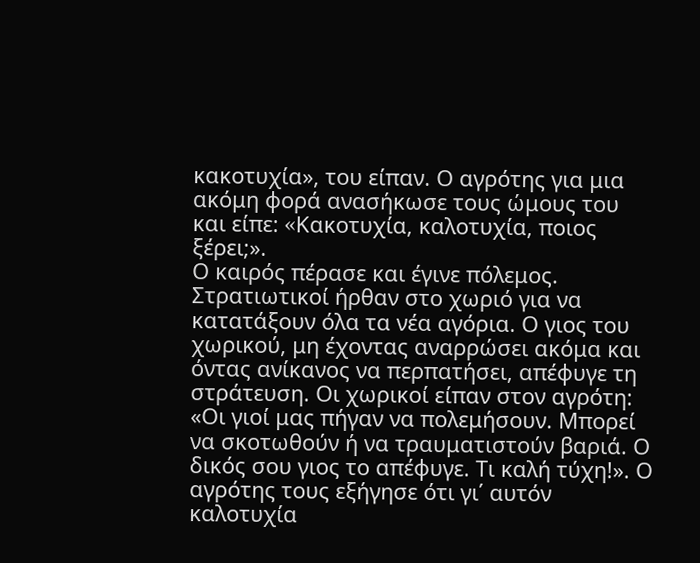κακοτυχία», του είπαν. Ο αγρότης για μια ακόμη φορά ανασήκωσε τους ώμους του και είπε: «Kακοτυχία, καλοτυχία, ποιος ξέρει;».
Ο καιρός πέρασε και έγινε πόλεμος. Στρατιωτικοί ήρθαν στο χωριό για να κατατάξουν όλα τα νέα αγόρια. Ο γιος του χωρικού, μη έχοντας αναρρώσει ακόμα και όντας ανίκανος να περπατήσει, απέφυγε τη στράτευση. Οι χωρικοί είπαν στον αγρότη: «Οι γιοί μας πήγαν να πολεμήσουν. Μπορεί να σκοτωθούν ή να τραυματιστούν βαριά. Ο δικός σου γιος το απέφυγε. Τι καλή τύχη!». Ο αγρότης τους εξήγησε ότι γι΄ αυτόν καλοτυχία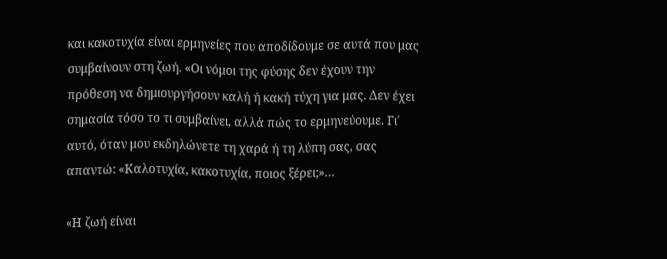και κακοτυχία είναι ερμηνείες που αποδίδουμε σε αυτά που μας συμβαίνουν στη ζωή. «Οι νόμοι της φύσης δεν έχουν την πρόθεση να δημιουργήσουν καλή ή κακή τύχη για μας. Δεν έχει σημασία τόσο το τι συμβαίνει, αλλά πώς το ερμηνεύουμε. Γι΄ αυτό, όταν μου εκδηλώνετε τη χαρά ή τη λύπη σας, σας απαντώ: «Καλοτυχία, κακοτυχία, ποιος ξέρει;»…

«Η ζωή είναι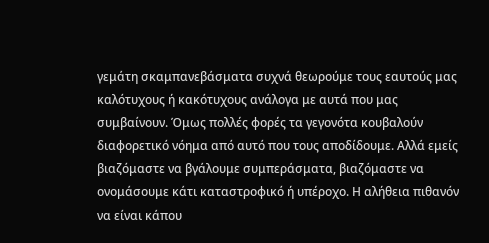γεμάτη σκαμπανεβάσματα συχνά θεωρούμε τους εαυτούς μας καλότυχους ή κακότυχους ανάλογα με αυτά που μας συμβαίνουν. Όμως πολλές φορές τα γεγονότα κουβαλούν διαφορετικό νόημα από αυτό που τους αποδίδουμε. Αλλά εμείς βιαζόμαστε να βγάλουμε συμπεράσματα, βιαζόμαστε να ονομάσουμε κάτι καταστροφικό ή υπέροχο. Η αλήθεια πιθανόν να είναι κάπου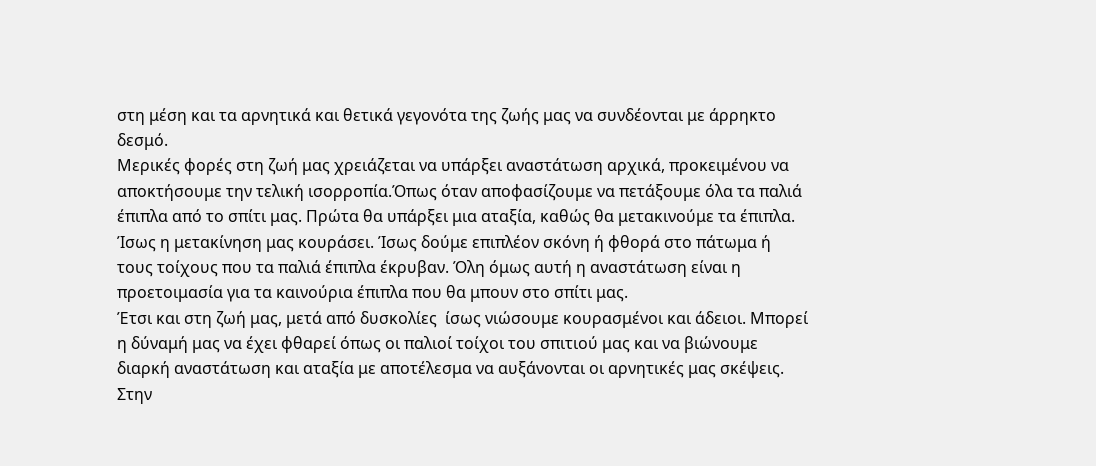στη μέση και τα αρνητικά και θετικά γεγονότα της ζωής μας να συνδέονται με άρρηκτο δεσμό.
Μερικές φορές στη ζωή μας χρειάζεται να υπάρξει αναστάτωση αρχικά, προκειμένου να αποκτήσουμε την τελική ισορροπία.Όπως όταν αποφασίζουμε να πετάξουμε όλα τα παλιά έπιπλα από το σπίτι μας. Πρώτα θα υπάρξει μια αταξία, καθώς θα μετακινούμε τα έπιπλα. Ίσως η μετακίνηση μας κουράσει. Ίσως δούμε επιπλέον σκόνη ή φθορά στο πάτωμα ή τους τοίχους που τα παλιά έπιπλα έκρυβαν. Όλη όμως αυτή η αναστάτωση είναι η προετοιμασία για τα καινούρια έπιπλα που θα μπουν στο σπίτι μας.
Έτσι και στη ζωή μας, μετά από δυσκολίες  ίσως νιώσουμε κουρασμένοι και άδειοι. Μπορεί η δύναμή μας να έχει φθαρεί όπως οι παλιοί τοίχοι του σπιτιού μας και να βιώνουμε διαρκή αναστάτωση και αταξία με αποτέλεσμα να αυξάνονται οι αρνητικές μας σκέψεις. Στην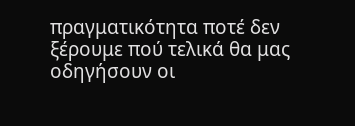πραγματικότητα ποτέ δεν ξέρουμε πού τελικά θα μας οδηγήσουν οι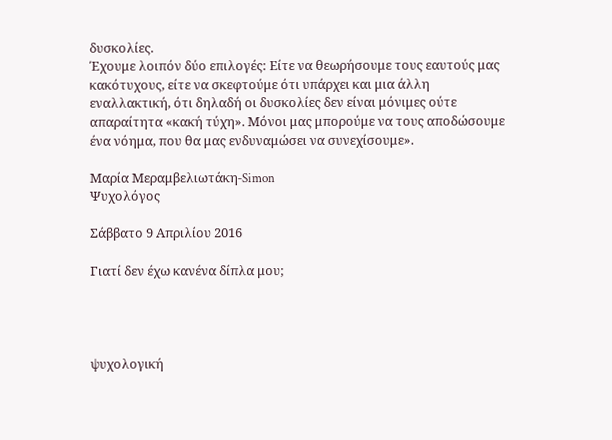δυσκολίες.
Έχουμε λοιπόν δύο επιλογές: Είτε να θεωρήσουμε τους εαυτούς μας κακότυχους, είτε να σκεφτούμε ότι υπάρχει και μια άλλη εναλλακτική, ότι δηλαδή οι δυσκολίες δεν είναι μόνιμες ούτε απαραίτητα «κακή τύχη». Μόνοι μας μπορούμε να τους αποδώσουμε ένα νόημα, που θα μας ενδυναμώσει να συνεχίσουμε».

Μαρία Μεραμβελιωτάκη-Simon
Ψυχολόγος

Σάββατο 9 Απριλίου 2016

Γιατί δεν έχω κανένα δίπλα μου;




ψυχολογική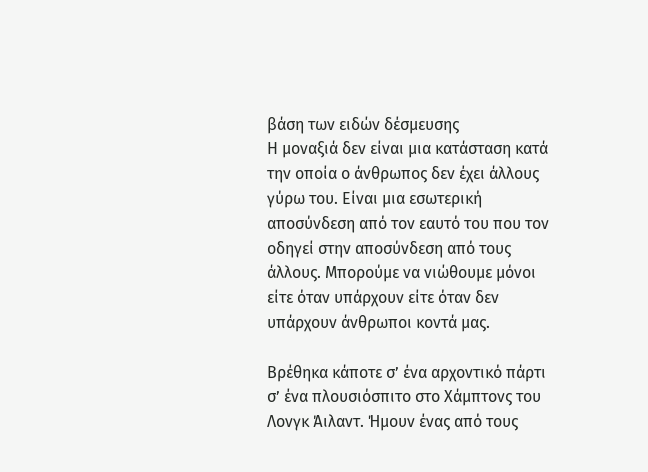βάση των ειδών δέσμευσης
Η μοναξιά δεν είναι μια κατάσταση κατά την οποία ο άνθρωπος δεν έχει άλλους γύρω του. Είναι μια εσωτερική αποσύνδεση από τον εαυτό του που τον οδηγεί στην αποσύνδεση από τους άλλους. Μπορούμε να νιώθουμε μόνοι είτε όταν υπάρχουν είτε όταν δεν υπάρχουν άνθρωποι κοντά μας.

Βρέθηκα κάποτε σ’ ένα αρχοντικό πάρτι σ’ ένα πλουσιόσπιτο στο Χάμπτονς του Λονγκ Άιλαντ. Ήμουν ένας από τους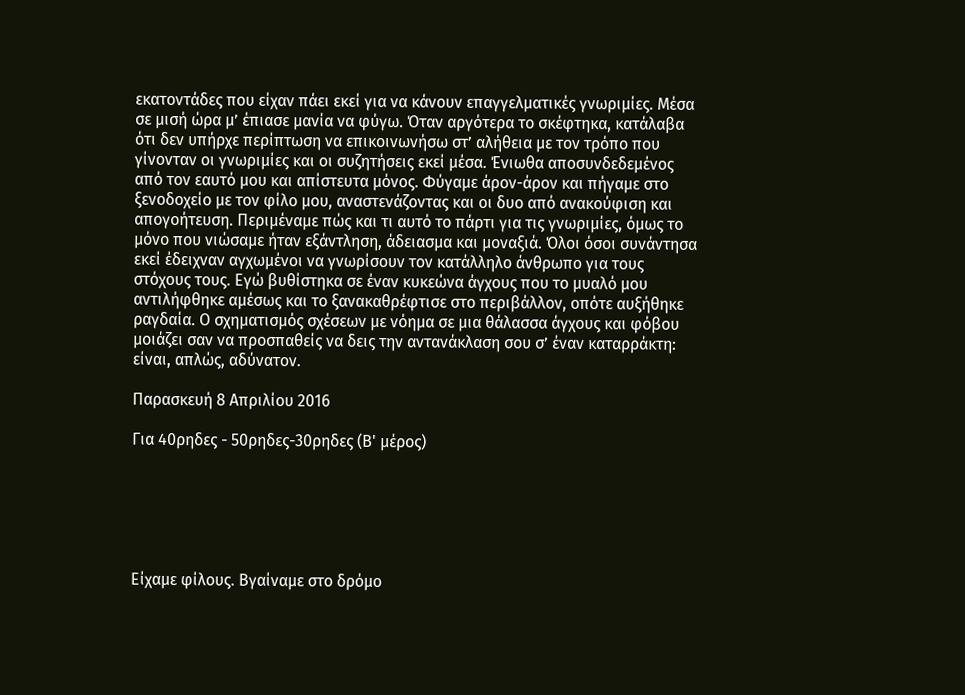εκατοντάδες που είχαν πάει εκεί για να κάνουν επαγγελματικές γνωριμίες. Μέσα σε μισή ώρα μ’ έπιασε μανία να φύγω. Όταν αργότερα το σκέφτηκα, κατάλαβα ότι δεν υπήρχε περίπτωση να επικοινωνήσω στ’ αλήθεια με τον τρόπο που γίνονταν οι γνωριμίες και οι συζητήσεις εκεί μέσα. Ένιωθα αποσυνδεδεμένος από τον εαυτό μου και απίστευτα μόνος. Φύγαμε άρον-άρον και πήγαμε στο ξενοδοχείο με τον φίλο μου, αναστενάζοντας και οι δυο από ανακούφιση και απογοήτευση. Περιμέναμε πώς και τι αυτό το πάρτι για τις γνωριμίες, όμως το μόνο που νιώσαμε ήταν εξάντληση, άδειασμα και μοναξιά. Όλοι όσοι συνάντησα εκεί έδειχναν αγχωμένοι να γνωρίσουν τον κατάλληλο άνθρωπο για τους στόχους τους. Εγώ βυθίστηκα σε έναν κυκεώνα άγχους που το μυαλό μου αντιλήφθηκε αμέσως και το ξανακαθρέφτισε στο περιβάλλον, οπότε αυξήθηκε ραγδαία. Ο σχηματισμός σχέσεων με νόημα σε μια θάλασσα άγχους και φόβου μοιάζει σαν να προσπαθείς να δεις την αντανάκλαση σου σ’ έναν καταρράκτη: είναι, απλώς, αδύνατον.

Παρασκευή 8 Απριλίου 2016

Για 40ρηδες - 50ρηδες-30ρηδες (Β' μέρος)






Είχαμε φίλους. Βγαίναμε στο δρόμο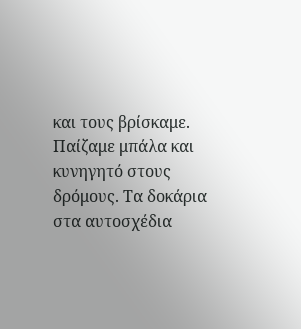και τους βρίσκαμε. Παίζαμε μπάλα και κυνηγητό στους δρόμους. Τα δοκάρια στα αυτοσχέδια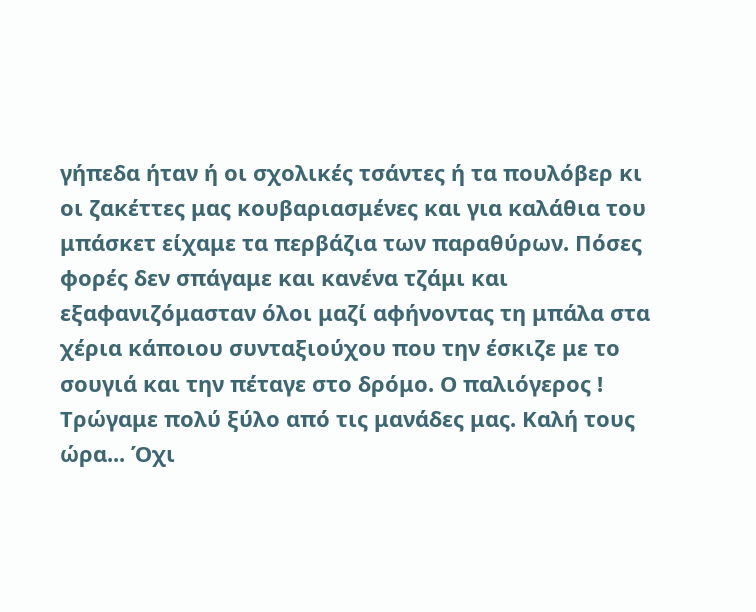γήπεδα ήταν ή οι σχολικές τσάντες ή τα πουλόβερ κι οι ζακέττες μας κουβαριασμένες και για καλάθια του μπάσκετ είχαμε τα περβάζια των παραθύρων. Πόσες φορές δεν σπάγαμε και κανένα τζάμι και εξαφανιζόμασταν όλοι μαζί αφήνοντας τη μπάλα στα χέρια κάποιου συνταξιούχου που την έσκιζε με το σουγιά και την πέταγε στο δρόμο. Ο παλιόγερος ! Τρώγαμε πολύ ξύλο από τις μανάδες μας. Καλή τους ώρα... Όχι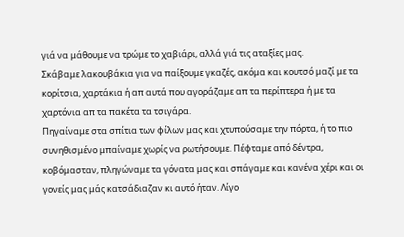γιά να μάθουμε να τρώμε το χαβιάρι, αλλά γιά τις αταξίες μας.
Σκάβαμε λακουβάκια για να παίξουμε γκαζές, ακόμα και κουτσό μαζί με τα κορίτσια, χαρτάκια ή απ αυτά που αγοράζαμε απ τα περίπτερα ή με τα χαρτόνια απ τα πακέτα τα τσιγάρα.
Πηγαίναμε στα σπίτια των φίλων μας και χτυπούσαμε την πόρτα, ή το πιο συνηθισμένο μπαίναμε χωρίς να ρωτήσουμε. Πέφταμε από δέντρα, κοβόμασταν, πληγώναμε τα γόνατα μας και σπάγαμε και κανένα χέρι και οι γονείς μας μάς κατσάδιαζαν κι αυτό ήταν. Λίγο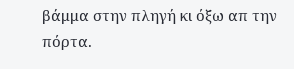βάμμα στην πληγή κι όξω απ την πόρτα.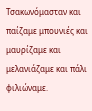Τσακωνόμασταν και παίζαμε μπουνιές και μαυρίζαμε και μελανιάζαμε και πάλι φιλιώναμε.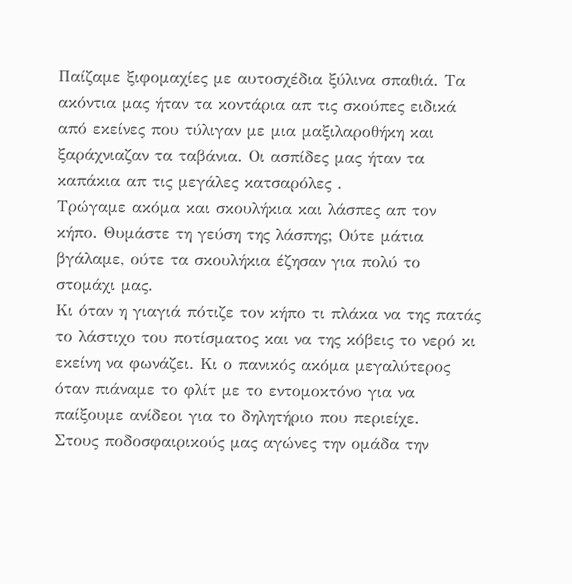Παίζαμε ξιφομαχίες με αυτοσχέδια ξύλινα σπαθιά. Τα ακόντια μας ήταν τα κοντάρια απ τις σκούπες ειδικά από εκείνες που τύλιγαν με μια μαξιλαροθήκη και ξαράχνιαζαν τα ταβάνια. Οι ασπίδες μας ήταν τα καπάκια απ τις μεγάλες κατσαρόλες .
Τρώγαμε ακόμα και σκουλήκια και λάσπες απ τον κήπο. Θυμάστε τη γεύση της λάσπης; Ούτε μάτια βγάλαμε, ούτε τα σκουλήκια έζησαν για πολύ το στομάχι μας.
Κι όταν η γιαγιά πότιζε τον κήπο τι πλάκα να της πατάς το λάστιχο του ποτίσματος και να της κόβεις το νερό κι εκείνη να φωνάζει. Κι ο πανικός ακόμα μεγαλύτερος όταν πιάναμε το φλίτ με το εντομοκτόνο για να παίξουμε ανίδεοι για το δηλητήριο που περιείχε.
Στους ποδοσφαιρικούς μας αγώνες την ομάδα την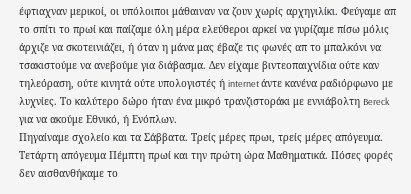έφτιαχναν μερικοί, οι υπόλοιποι μάθαιναν να ζουν χωρίς αρχηγιλίκι. Φεύγαμε απ το σπίτι το πρωί και παίζαμε όλη μέρα ελεύθεροι αρκεί να γυρίζαμε πίσω μόλις άρχιζε να σκοτεινιάζει, ή όταν η μάνα μας έβαζε τις φωνές απ το μπαλκόνι να τσακιστούμε να ανεβούμε για διάβασμα. Δεν είχαμε βιντεοπαιχνίδια ούτε καν τηλεόραση, ούτε κινητά ούτε υπολογιστές ή internet άντε κανένα ραδιόρφωνο με λυχνίες. Το καλύτερο δώρο ήταν ένα μικρό τρανζιστοράκι με εννιάβολτη Bereck για να ακούμε Εθνικό, ή Ενόπλων.
Πηγαίναμε σχολείο και τα Σάββατα. Τρείς μέρες πρωι, τρείς μέρες απόγευμα. Τετάρτη απόγευμα Πέμπτη πρωί και την πρώτη ώρα Μαθηματικά. Πόσες φορές δεν αισθανθήκαμε το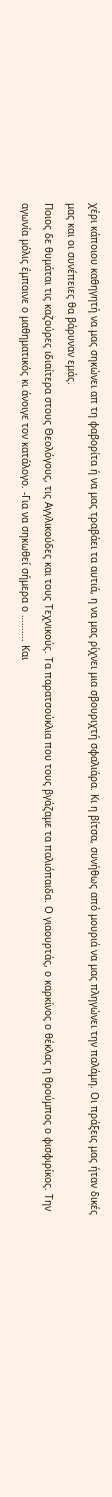χέρι κάποιου καθηγητή να μας σηκώνει απ τη φαβορίτα ή να μας τραβάει τα αυτιά, η να μας ρίχνει μια σβουριχτή σφαλιάρα. Κι η βίτσα, συνήθως από μουριά να μας πληγώνει την παλάμη. Οι πράξεις μας ήταν δικές μας και οι συνέπειες θα βάρυναν εμάς.
Ποιος δε θυμάται τις καζούρες ιδιαίτερα στους Θεολόγους, τις Αγγλικούδες και τους Τεχνικούς. Τα παρατσούκλια που τους βγάζαμε τα παλιόπαιδα. Ο γιαουρτάς, ο καρκίνος ο θέκλας η θρούμπος ο φισφιρίκος. Την αγωνία μόλις έμπαινε ο μαθηματικός κι άνοιγε τον κατάλογο. -Για να σηκωθεί σήμερα ο ………. Και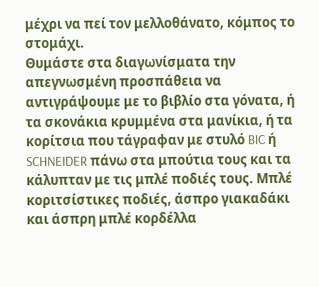μέχρι να πεί τον μελλοθάνατο, κόμπος το στομάχι.
Θυμάστε στα διαγωνίσματα την απεγνωσμένη προσπάθεια να αντιγράψουμε με το βιβλίο στα γόνατα, ή τα σκονάκια κρυμμένα στα μανίκια, ή τα κορίτσια που τάγραφαν με στυλό BIC ή SCHNEIDER πάνω στα μπούτια τους και τα κάλυπταν με τις μπλέ ποδιές τους. Μπλέ κοριτσίστικες ποδιές, άσπρο γιακαδάκι και άσπρη μπλέ κορδέλλα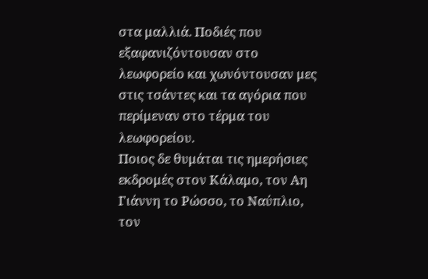στα μαλλιά. Ποδιές που εξαφανιζόντουσαν στο λεωφορείο και χωνόντουσαν μες στις τσάντες και τα αγόρια που περίμεναν στο τέρμα του λεωφορείου.
Ποιος δε θυμάται τις ημερήσιες εκδρομές στον Κάλαμο, τον Αη Γιάννη το Ρώσσο, το Ναύπλιο, τον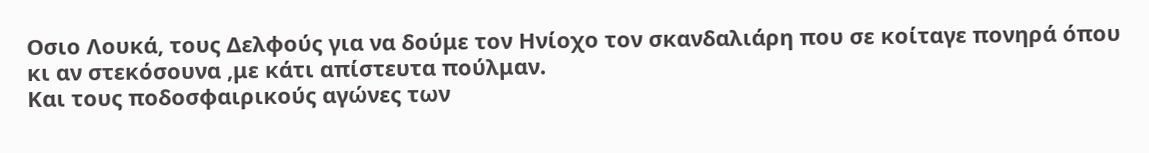Οσιο Λουκά, τους Δελφούς για να δούμε τον Ηνίοχο τον σκανδαλιάρη που σε κοίταγε πονηρά όπου κι αν στεκόσουνα ,με κάτι απίστευτα πούλμαν.
Και τους ποδοσφαιρικούς αγώνες των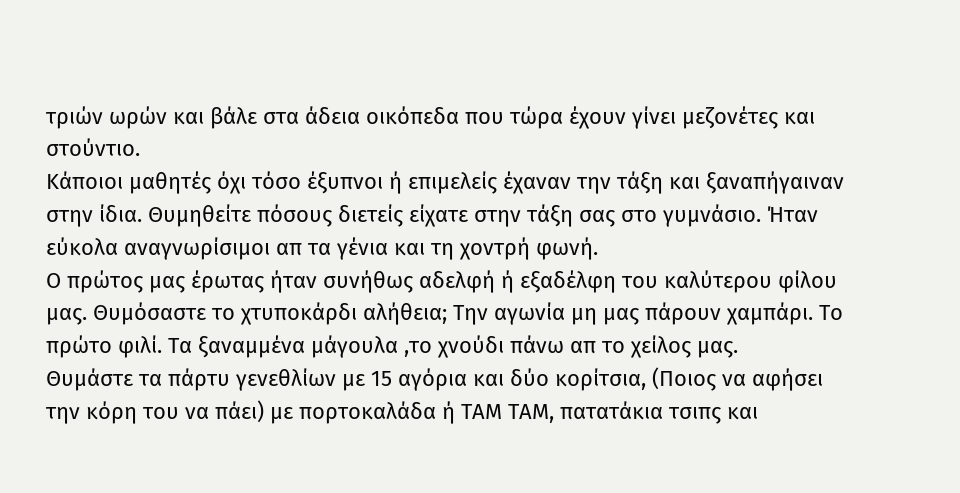τριών ωρών και βάλε στα άδεια οικόπεδα που τώρα έχουν γίνει μεζονέτες και στούντιο.
Κάποιοι μαθητές όχι τόσο έξυπνοι ή επιμελείς έχαναν την τάξη και ξαναπήγαιναν στην ίδια. Θυμηθείτε πόσους διετείς είχατε στην τάξη σας στο γυμνάσιο. Ήταν εύκολα αναγνωρίσιμοι απ τα γένια και τη χοντρή φωνή.
Ο πρώτος μας έρωτας ήταν συνήθως αδελφή ή εξαδέλφη του καλύτερου φίλου μας. Θυμόσαστε το χτυποκάρδι αλήθεια; Την αγωνία μη μας πάρουν χαμπάρι. Το πρώτο φιλί. Τα ξαναμμένα μάγουλα ,το χνούδι πάνω απ το χείλος μας.
Θυμάστε τα πάρτυ γενεθλίων με 15 αγόρια και δύο κορίτσια, (Ποιος να αφήσει την κόρη του να πάει) με πορτοκαλάδα ή ΤΑΜ ΤΑΜ, πατατάκια τσιπς και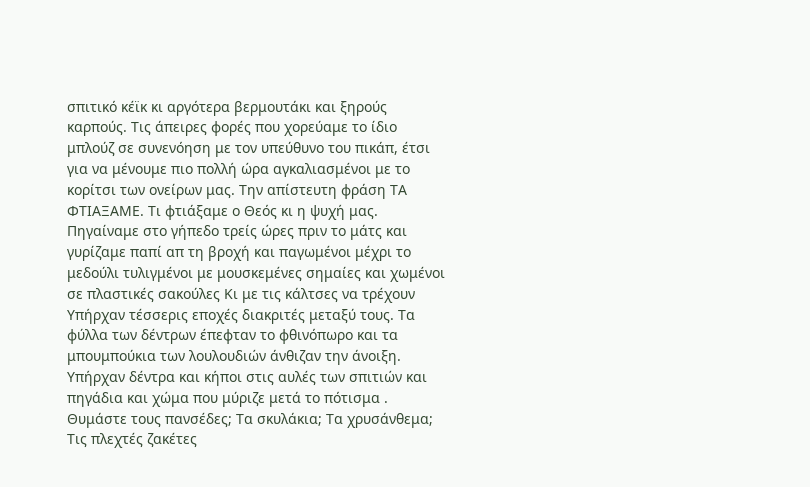σπιτικό κέϊκ κι αργότερα βερμουτάκι και ξηρούς καρπούς. Τις άπειρες φορές που χορεύαμε το ίδιο μπλούζ σε συνενόηση με τον υπεύθυνο του πικάπ, έτσι για να μένουμε πιο πολλή ώρα αγκαλιασμένοι με το κορίτσι των ονείρων μας. Την απίστευτη φράση ΤΑ ΦΤΙΑΞΑΜΕ. Τι φτιάξαμε ο Θεός κι η ψυχή μας.
Πηγαίναμε στο γήπεδο τρείς ώρες πριν το μάτς και γυρίζαμε παπί απ τη βροχή και παγωμένοι μέχρι το μεδούλι τυλιγμένοι με μουσκεμένες σημαίες και χωμένοι σε πλαστικές σακούλες Κι με τις κάλτσες να τρέχουν
Υπήρχαν τέσσερις εποχές διακριτές μεταξύ τους. Τα φύλλα των δέντρων έπεφταν το φθινόπωρο και τα μπουμπούκια των λουλουδιών άνθιζαν την άνοιξη. Υπήρχαν δέντρα και κήποι στις αυλές των σπιτιών και πηγάδια και χώμα που μύριζε μετά το πότισμα . Θυμάστε τους πανσέδες; Τα σκυλάκια; Τα χρυσάνθεμα;
Τις πλεχτές ζακέτες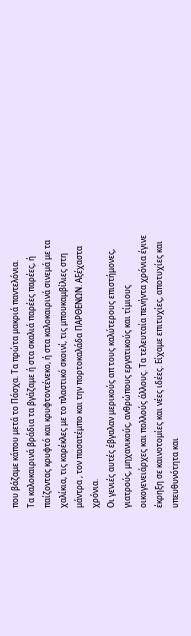που βάζαμε κάπου μετά το Πάσχα. Τα πρώτα μακριά παντελόνια.
Τα καλοκαιρινά βράδια τα βγάζαμε ή στα σκαλιά παρέες παρέες, ή παίζοντας κρυφτό και κρυφτοντένεκο, ή στα καλοκαιρινά σινεμά με τα χαλίκια, τις καρέκλες με το πλαστικό σκοινί, τις μπουκαμβίλιες στη μάντρα , τον πασατέμπο και την πορτοκαλάδα ΠΑΡΘΕΝΩΝ. Αξέχαστα χρόνια.
Οι γενιές αυτές έβγαλαν μερικούς απ τους καλύτερους επιστήμονες, γιατρούς, μηχανικούς, ανθρώπους εργατικούς και τίμιους οικογενειάρχες και πολλούς άλλους. Τα τελευταία πενήντα χρόνια έγινε έκρηξη σε καινοτομίες και νέες ιδέες. Είχαμε επιτυχίες, αποτυχίες και υπευθυνότητα και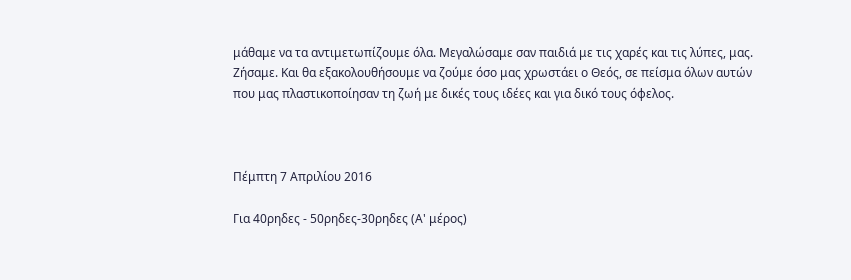μάθαμε να τα αντιμετωπίζουμε όλα. Μεγαλώσαμε σαν παιδιά με τις χαρές και τις λύπες, μας. Ζήσαμε. Και θα εξακολουθήσουμε να ζούμε όσο μας χρωστάει ο Θεός, σε πείσμα όλων αυτών που μας πλαστικοποίησαν τη ζωή με δικές τους ιδέες και για δικό τους όφελος.



Πέμπτη 7 Απριλίου 2016

Για 40ρηδες - 50ρηδες-30ρηδες (Α' μέρος)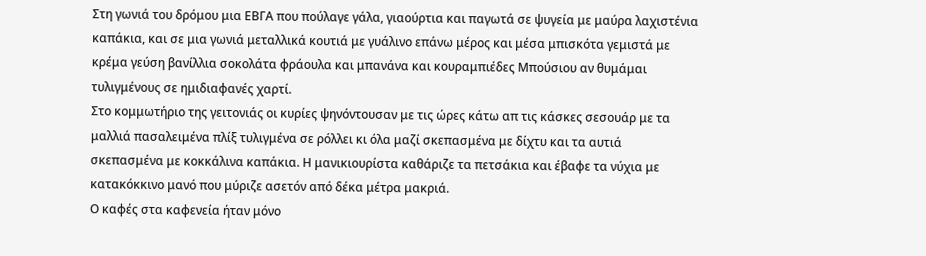Στη γωνιά του δρόμου μια ΕΒΓΑ που πούλαγε γάλα, γιαούρτια και παγωτά σε ψυγεία με μαύρα λαχιστένια καπάκια, και σε μια γωνιά μεταλλικά κουτιά με γυάλινο επάνω μέρος και μέσα μπισκότα γεμιστά με κρέμα γεύση βανίλλια σοκολάτα φράουλα και μπανάνα και κουραμπιέδες Μπούσιου αν θυμάμαι τυλιγμένους σε ημιδιαφανές χαρτί.
Στο κομμωτήριο της γειτονιάς οι κυρίες ψηνόντουσαν με τις ώρες κάτω απ τις κάσκες σεσουάρ με τα μαλλιά πασαλειμένα πλίξ τυλιγμένα σε ρόλλει κι όλα μαζί σκεπασμένα με δίχτυ και τα αυτιά σκεπασμένα με κοκκάλινα καπάκια. Η μανικιουρίστα καθάριζε τα πετσάκια και έβαφε τα νύχια με κατακόκκινο μανό που μύριζε ασετόν από δέκα μέτρα μακριά.
Ο καφές στα καφενεία ήταν μόνο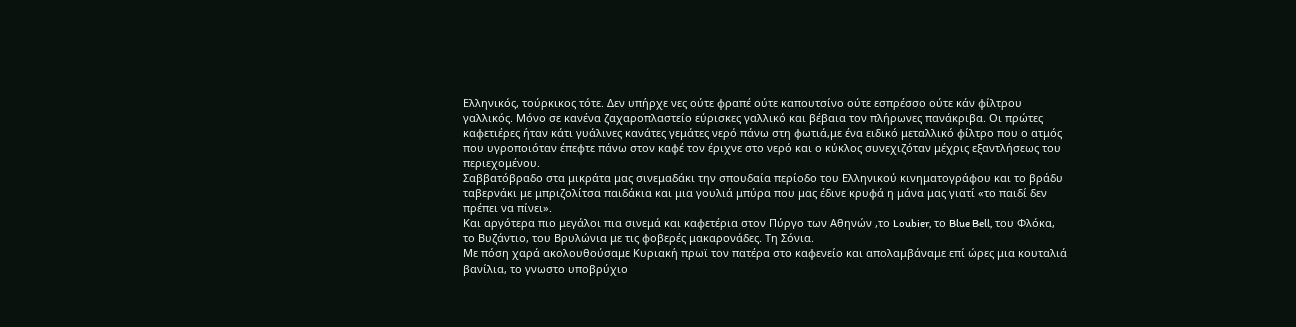Ελληνικός, τούρκικος τότε. Δεν υπήρχε νες ούτε φραπέ ούτε καπουτσίνο ούτε εσπρέσσο ούτε κάν φίλτρου γαλλικός. Μόνο σε κανένα ζαχαροπλαστείο εύρισκες γαλλικό και βέβαια τον πλήρωνες πανάκριβα. Οι πρώτες καφετιέρες ήταν κάτι γυάλινες κανάτες γεμάτες νερό πάνω στη φωτιά,με ένα ειδικό μεταλλικό φίλτρο που ο ατμός που υγροποιόταν έπεφτε πάνω στον καφέ τον έριχνε στο νερό και ο κύκλος συνεχιζόταν μέχρις εξαντλήσεως του περιεχομένου.
Σαββατόβραδο στα μικράτα μας σινεμαδάκι την σπουδαία περίοδο του Ελληνικού κινηματογράφου και το βράδυ ταβερνάκι με μπριζολίτσα παιδάκια και μια γουλιά μπύρα που μας έδινε κρυφά η μάνα μας γιατί «το παιδί δεν πρέπει να πίνει».
Και αργότερα πιο μεγάλοι πια σινεμά και καφετέρια στον Πύργο των Αθηνών ,το Loubier, το Blue Bell, του Φλόκα, το Βυζάντιο, του Βρυλώνια με τις φοβερές μακαρονάδες. Τη Σόνια.
Με πόση χαρά ακολουθούσαμε Κυριακή πρωϊ τον πατέρα στο καφενείο και απολαμβάναμε επί ώρες μια κουταλιά βανίλια, το γνωστο υποβρύχιο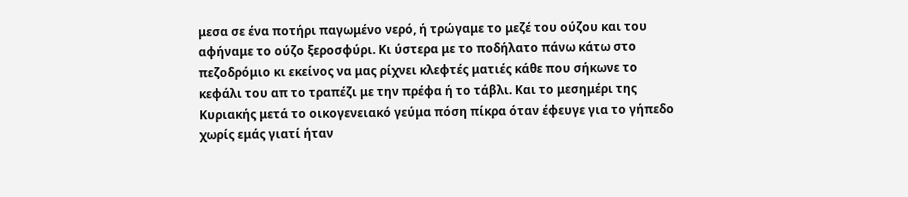μεσα σε ένα ποτήρι παγωμένο νερό, ή τρώγαμε το μεζέ του ούζου και του αφήναμε το ούζο ξεροσφύρι. Κι ύστερα με το ποδήλατο πάνω κάτω στο πεζοδρόμιο κι εκείνος να μας ρίχνει κλεφτές ματιές κάθε που σήκωνε το κεφάλι του απ το τραπέζι με την πρέφα ή το τάβλι. Και το μεσημέρι της Κυριακής μετά το οικογενειακό γεύμα πόση πίκρα όταν έφευγε για το γήπεδο χωρίς εμάς γιατί ήταν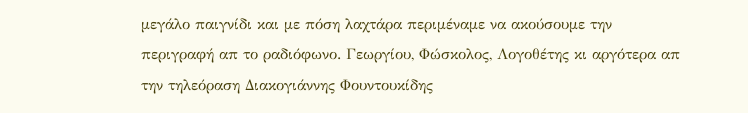μεγάλο παιγνίδι και με πόση λαχτάρα περιμέναμε να ακούσουμε την περιγραφή απ το ραδιόφωνο. Γεωργίου, Φώσκολος, Λογοθέτης κι αργότερα απ την τηλεόραση Διακογιάννης Φουντουκίδης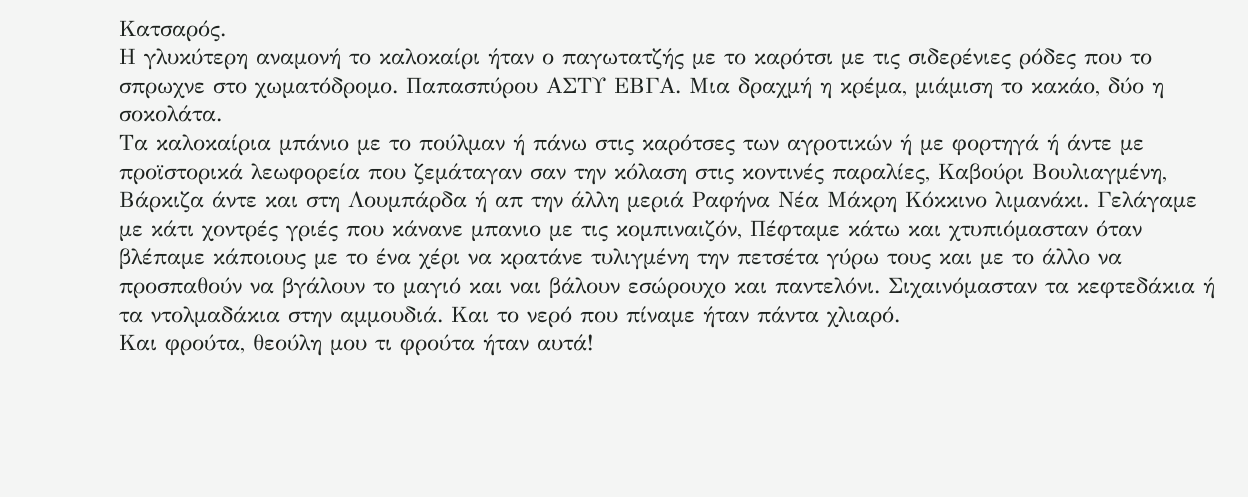Κατσαρός.
Η γλυκύτερη αναμονή το καλοκαίρι ήταν ο παγωτατζής με το καρότσι με τις σιδερένιες ρόδες που το σπρωχνε στο χωματόδρομο. Παπασπύρου ΑΣΤΥ ΕΒΓΑ. Μια δραχμή η κρέμα, μιάμιση το κακάο, δύο η σοκολάτα.
Τα καλοκαίρια μπάνιο με το πούλμαν ή πάνω στις καρότσες των αγροτικών ή με φορτηγά ή άντε με προϊστορικά λεωφορεία που ζεμάταγαν σαν την κόλαση στις κοντινές παραλίες, Καβούρι Βουλιαγμένη, Βάρκιζα άντε και στη Λουμπάρδα ή απ την άλλη μεριά Ραφήνα Νέα Μάκρη Κόκκινο λιμανάκι. Γελάγαμε με κάτι χοντρές γριές που κάνανε μπανιο με τις κομπιναιζόν, Πέφταμε κάτω και χτυπιόμασταν όταν βλέπαμε κάποιους με το ένα χέρι να κρατάνε τυλιγμένη την πετσέτα γύρω τους και με το άλλο να προσπαθούν να βγάλουν το μαγιό και ναι βάλουν εσώρουχο και παντελόνι. Σιχαινόμασταν τα κεφτεδάκια ή τα ντολμαδάκια στην αμμουδιά. Και το νερό που πίναμε ήταν πάντα χλιαρό.
Και φρούτα, θεούλη μου τι φρούτα ήταν αυτά!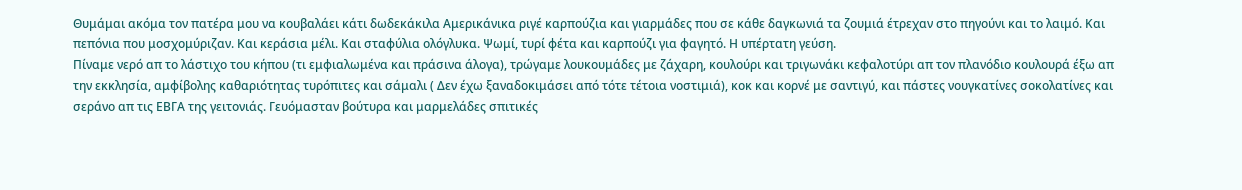Θυμάμαι ακόμα τον πατέρα μου να κουβαλάει κάτι δωδεκάκιλα Αμερικάνικα ριγέ καρπούζια και γιαρμάδες που σε κάθε δαγκωνιά τα ζουμιά έτρεχαν στο πηγούνι και το λαιμό. Και πεπόνια που μοσχομύριζαν. Και κεράσια μέλι. Και σταφύλια ολόγλυκα. Ψωμί, τυρί φέτα και καρπούζι για φαγητό. Η υπέρτατη γεύση.
Πίναμε νερό απ το λάστιχο του κήπου (τι εμφιαλωμένα και πράσινα άλογα), τρώγαμε λουκουμάδες με ζάχαρη, κουλούρι και τριγωνάκι κεφαλοτύρι απ τον πλανόδιο κουλουρά έξω απ την εκκλησία, αμφίβολης καθαριότητας τυρόπιτες και σάμαλι ( Δεν έχω ξαναδοκιμάσει από τότε τέτοια νοστιμιά), κοκ και κορνέ με σαντιγύ, και πάστες νουγκατίνες σοκολατίνες και σεράνο απ τις ΕΒΓΑ της γειτονιάς. Γευόμασταν βούτυρα και μαρμελάδες σπιτικές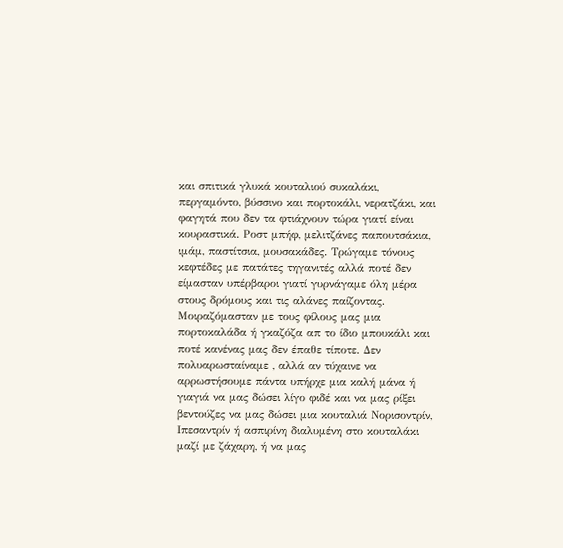και σπιτικά γλυκά κουταλιού συκαλάκι, περγαμόντο, βύσσινο και πορτοκάλι, νερατζάκι, και φαγητά που δεν τα φτιάχνουν τώρα γιατί είναι κουραστικά. Ροστ μπήφ, μελιτζάνες παπουτσάκια, ιμάμ, παστίτσια, μουσακάδες. Τρώγαμε τόνους κεφτέδες με πατάτες τηγανιτές αλλά ποτέ δεν είμασταν υπέρβαροι γιατί γυρνάγαμε όλη μέρα στους δρόμους και τις αλάνες παίζοντας.
Μοιραζόμασταν με τους φίλους μας μια πορτοκαλάδα ή γκαζόζα απ το ίδιο μπουκάλι και ποτέ κανένας μας δεν έπαθε τίποτε. Δεν πολυαρωσταίναμε , αλλά αν τύχαινε να αρρωστήσουμε πάντα υπήρχε μια καλή μάνα ή γιαγιά να μας δώσει λίγο φιδέ και να μας ρίξει βεντούζες να μας δώσει μια κουταλιά Νορισοντρίν, Ιπεσαντρίν ή ασπιρίνη διαλυμένη στο κουταλάκι μαζί με ζάχαρη, ή να μας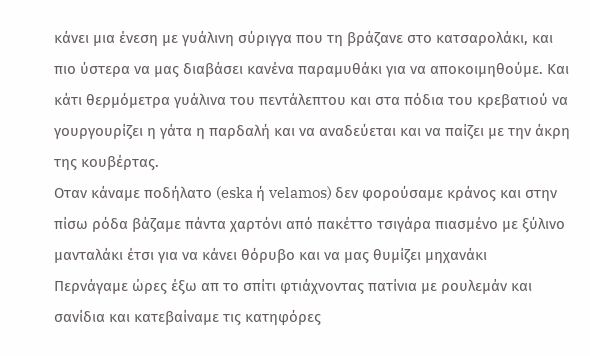κάνει μια ένεση με γυάλινη σύριγγα που τη βράζανε στο κατσαρολάκι, και πιο ύστερα να μας διαβάσει κανένα παραμυθάκι για να αποκοιμηθούμε. Και κάτι θερμόμετρα γυάλινα του πεντάλεπτου και στα πόδια του κρεβατιού να γουργουρίζει η γάτα η παρδαλή και να αναδεύεται και να παίζει με την άκρη της κουβέρτας.
Οταν κάναμε ποδήλατο (eska ή velamos) δεν φορούσαμε κράνος και στην πίσω ρόδα βάζαμε πάντα χαρτόνι από πακέττο τσιγάρα πιασμένο με ξύλινο μανταλάκι έτσι για να κάνει θόρυβο και να μας θυμίζει μηχανάκι
Περνάγαμε ώρες έξω απ το σπίτι φτιάχνοντας πατίνια με ρουλεμάν και σανίδια και κατεβαίναμε τις κατηφόρες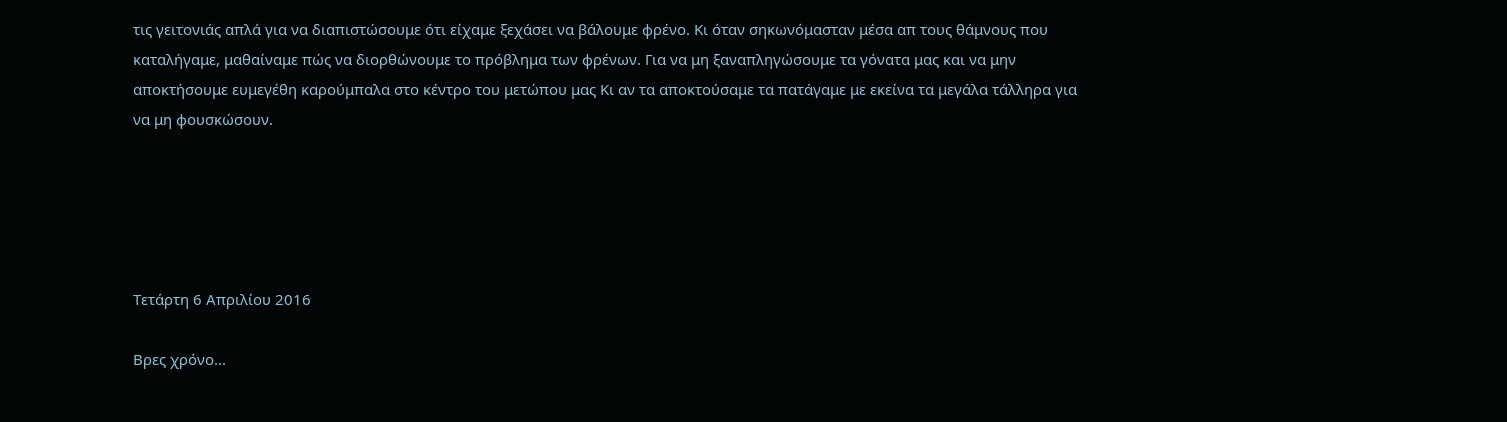τις γειτονιάς απλά για να διαπιστώσουμε ότι είχαμε ξεχάσει να βάλουμε φρένο. Κι όταν σηκωνόμασταν μέσα απ τους θάμνους που καταλήγαμε, μαθαίναμε πώς να διορθώνουμε το πρόβλημα των φρένων. Για να μη ξαναπληγώσουμε τα γόνατα μας και να μην αποκτήσουμε ευμεγέθη καρούμπαλα στο κέντρο του μετώπου μας Κι αν τα αποκτούσαμε τα πατάγαμε με εκείνα τα μεγάλα τάλληρα για να μη φουσκώσουν.





Τετάρτη 6 Απριλίου 2016

Βρες χρόνο...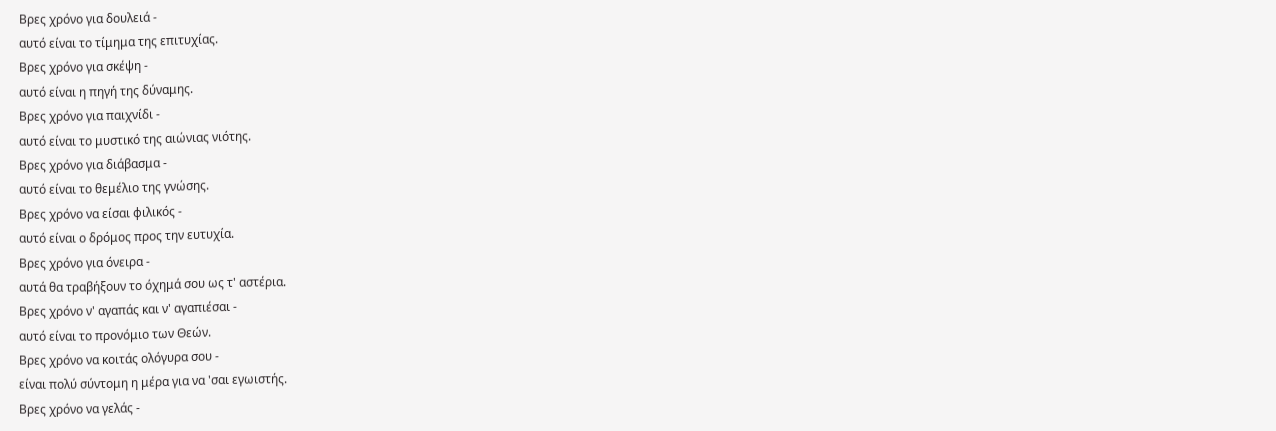Βρες χρόνο για δουλειά -
αυτό είναι το τίμημα της επιτυχίας.
Βρες χρόνο για σκέψη -
αυτό είναι η πηγή της δύναμης.
Βρες χρόνο για παιχνίδι -
αυτό είναι το μυστικό της αιώνιας νιότης.
Βρες χρόνο για διάβασμα -
αυτό είναι το θεμέλιο της γνώσης.
Βρες χρόνο να είσαι φιλικός -
αυτό είναι ο δρόμος προς την ευτυχία.
Βρες χρόνο για όνειρα -
αυτά θα τραβήξουν το όχημά σου ως τ' αστέρια.
Βρες χρόνο ν' αγαπάς και ν' αγαπιέσαι -
αυτό είναι το προνόμιο των Θεών.
Βρες χρόνο να κοιτάς ολόγυρα σου -
είναι πολύ σύντομη η μέρα για να 'σαι εγωιστής.
Βρες χρόνο να γελάς -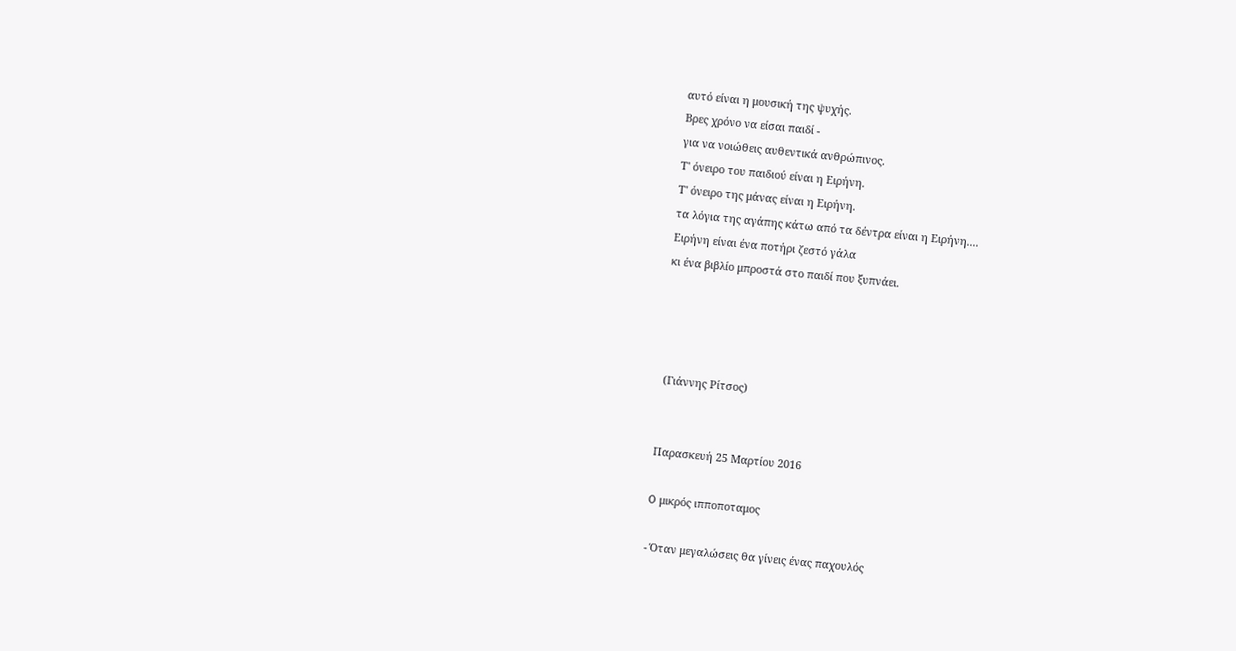αυτό είναι η μουσική της ψυχής.
Βρες χρόνο να είσαι παιδί -
για να νοιώθεις αυθεντικά ανθρώπινος.
Τ' όνειρο του παιδιού είναι η Ειρήνη.
Τ' όνειρο της μάνας είναι η Ειρήνη.
τα λόγια της αγάπης κάτω από τα δέντρα είναι η Ειρήνη....
Ειρήνη είναι ένα ποτήρι ζεστό γάλα
κι ένα βιβλίο μπροστά στο παιδί που ξυπνάει.




 (Γιάννης Ρίτσος)


Παρασκευή 25 Μαρτίου 2016

O μικρός ιπποποταμος

- Όταν μεγαλώσεις θα γίνεις ένας παχουλός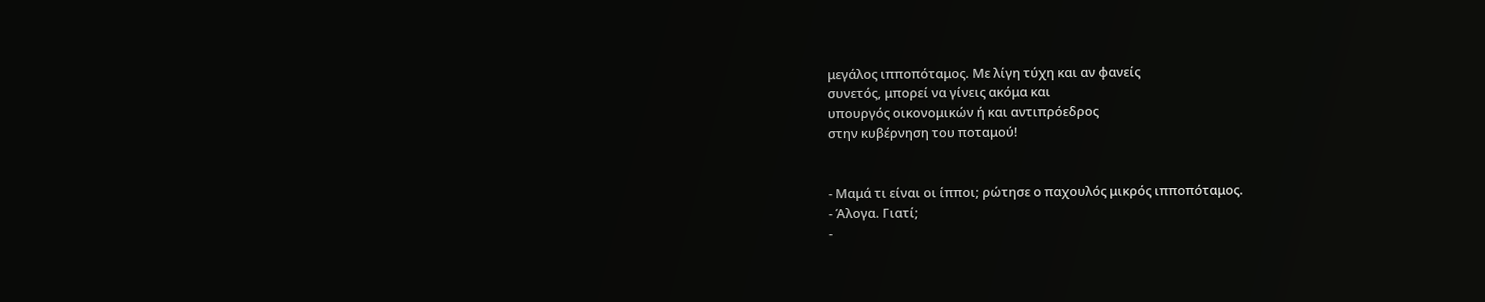μεγάλος ιπποπόταμος. Με λίγη τύχη και αν φανείς
συνετός, μπορεί να γίνεις ακόμα και
υπουργός οικονομικών ή και αντιπρόεδρος
στην κυβέρνηση του ποταμού!


- Μαμά τι είναι οι ίπποι; ρώτησε ο παχουλός μικρός ιπποπόταμος.
- Άλογα. Γιατί;
-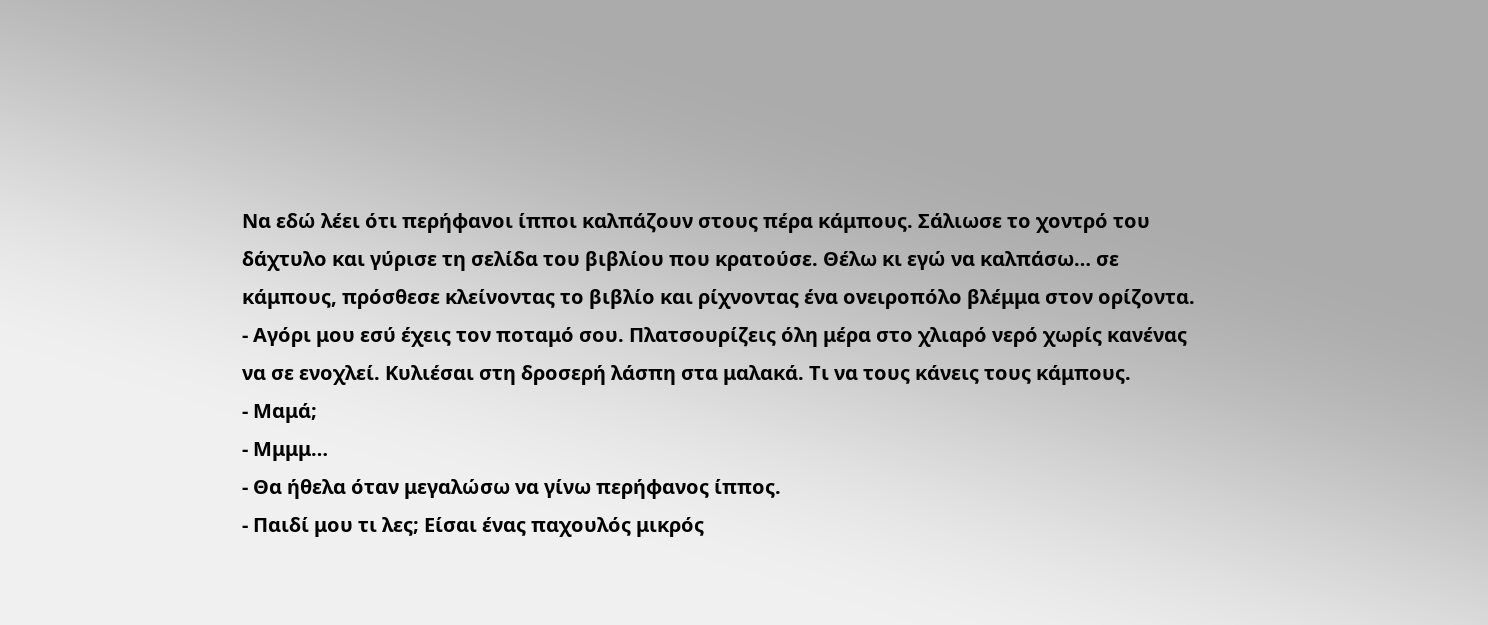Να εδώ λέει ότι περήφανοι ίπποι καλπάζουν στους πέρα κάμπους. Σάλιωσε το χοντρό του δάχτυλο και γύρισε τη σελίδα του βιβλίου που κρατούσε. Θέλω κι εγώ να καλπάσω… σε κάμπους, πρόσθεσε κλείνοντας το βιβλίο και ρίχνοντας ένα ονειροπόλο βλέμμα στον ορίζοντα.
- Αγόρι μου εσύ έχεις τον ποταμό σου. Πλατσουρίζεις όλη μέρα στο χλιαρό νερό χωρίς κανένας να σε ενοχλεί. Κυλιέσαι στη δροσερή λάσπη στα μαλακά. Τι να τους κάνεις τους κάμπους.
- Μαμά;
- Μμμμ…
- Θα ήθελα όταν μεγαλώσω να γίνω περήφανος ίππος.
- Παιδί μου τι λες; Είσαι ένας παχουλός μικρός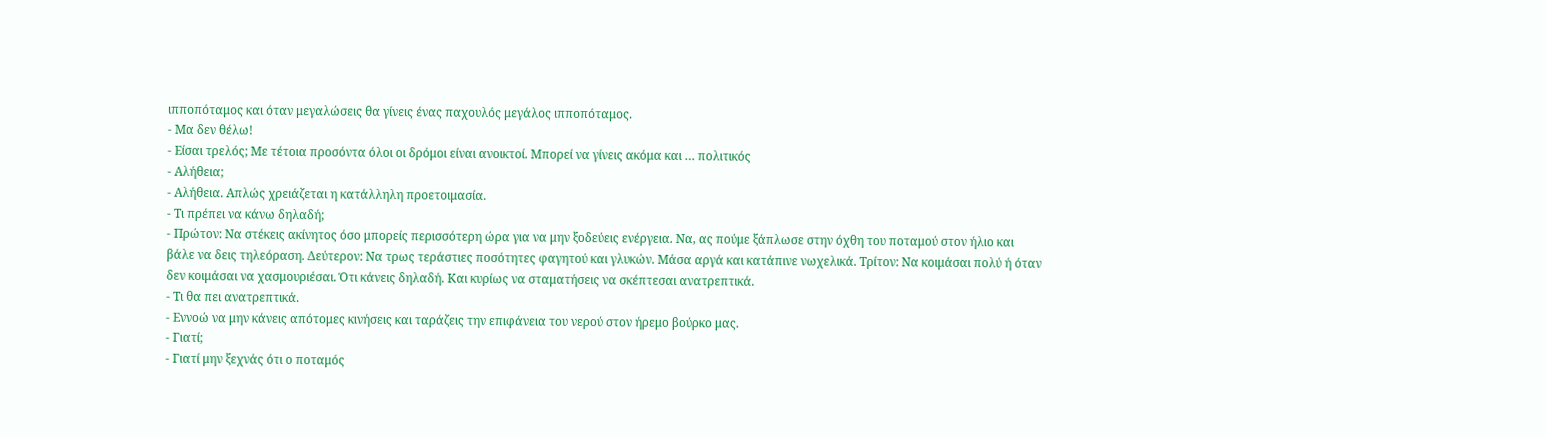ιπποπόταμος και όταν μεγαλώσεις θα γίνεις ένας παχουλός μεγάλος ιπποπόταμος.
- Μα δεν θέλω!
- Είσαι τρελός; Με τέτοια προσόντα όλοι οι δρόμοι είναι ανοικτοί. Μπορεί να γίνεις ακόμα και … πολιτικός
- Αλήθεια;
- Αλήθεια. Απλώς χρειάζεται η κατάλληλη προετοιμασία.
- Τι πρέπει να κάνω δηλαδή;
- Πρώτον: Να στέκεις ακίνητος όσο μπορείς περισσότερη ώρα για να μην ξοδεύεις ενέργεια. Να, ας πούμε ξάπλωσε στην όχθη του ποταμού στον ήλιο και βάλε να δεις τηλεόραση. Δεύτερον: Να τρως τεράστιες ποσότητες φαγητού και γλυκών. Μάσα αργά και κατάπινε νωχελικά. Τρίτον: Να κοιμάσαι πολύ ή όταν δεν κοιμάσαι να χασμουριέσαι. Ότι κάνεις δηλαδή. Και κυρίως να σταματήσεις να σκέπτεσαι ανατρεπτικά.
- Τι θα πει ανατρεπτικά.
- Εννοώ να μην κάνεις απότομες κινήσεις και ταράζεις την επιφάνεια του νερού στον ήρεμο βούρκο μας.
- Γιατί;
- Γιατί μην ξεχνάς ότι ο ποταμός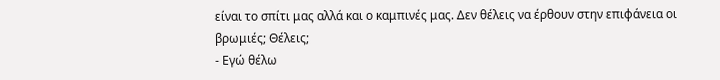είναι το σπίτι μας αλλά και ο καμπινές μας. Δεν θέλεις να έρθουν στην επιφάνεια οι βρωμιές; Θέλεις;
- Εγώ θέλω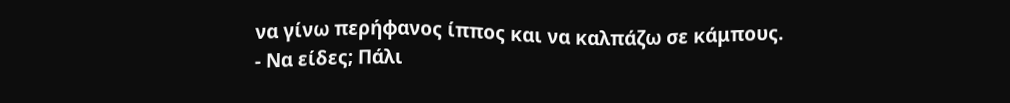να γίνω περήφανος ίππος και να καλπάζω σε κάμπους.
- Να είδες; Πάλι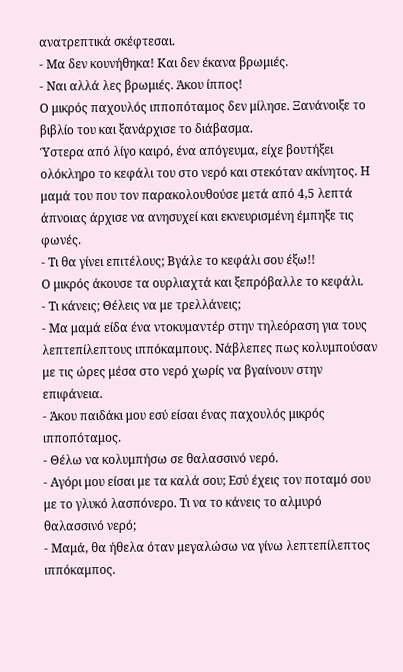ανατρεπτικά σκέφτεσαι.
- Μα δεν κουνήθηκα! Και δεν έκανα βρωμιές.
- Ναι αλλά λες βρωμιές. Άκου ίππος!
Ο μικρός παχουλός ιπποπόταμος δεν μίλησε. Ξανάνοιξε το βιβλίο του και ξανάρχισε το διάβασμα.
Ύστερα από λίγο καιρό, ένα απόγευμα, είχε βουτήξει ολόκληρο το κεφάλι του στο νερό και στεκόταν ακίνητος. Η μαμά του που τον παρακολουθούσε μετά από 4,5 λεπτά άπνοιας άρχισε να ανησυχεί και εκνευρισμένη έμπηξε τις φωνές.
- Τι θα γίνει επιτέλους; Βγάλε το κεφάλι σου έξω!!
Ο μικρός άκουσε τα ουρλιαχτά και ξεπρόβαλλε το κεφάλι.
- Τι κάνεις; Θέλεις να με τρελλάνεις;
- Μα μαμά είδα ένα ντοκυμαντέρ στην τηλεόραση για τους λεπτεπίλεπτους ιππόκαμπους. Νάβλεπες πως κολυμπούσαν με τις ώρες μέσα στο νερό χωρίς να βγαίνουν στην επιφάνεια.
- Άκου παιδάκι μου εσύ είσαι ένας παχουλός μικρός ιπποπόταμος.
- Θέλω να κολυμπήσω σε θαλασσινό νερό.
- Αγόρι μου είσαι με τα καλά σου; Εσύ έχεις τον ποταμό σου με το γλυκό λασπόνερο. Τι να το κάνεις το αλμυρό θαλασσινό νερό;
- Μαμά, θα ήθελα όταν μεγαλώσω να γίνω λεπτεπίλεπτος ιππόκαμπος.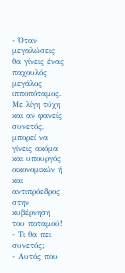- Όταν μεγαλώσεις θα γίνεις ένας παχουλός μεγάλος ιπποπόταμος. Με λίγη τύχη και αν φανείς συνετός, μπορεί να γίνεις ακόμα και υπουργός οικονομικών ή και αντιπρόεδρος στην κυβέρνηση του ποταμού!
- Τι θα πει συνετός;
- Αυτός που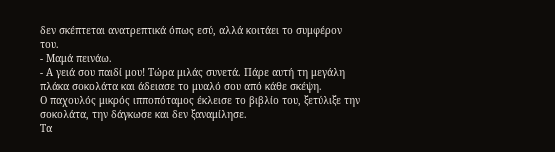δεν σκέπτεται ανατρεπτικά όπως εσύ, αλλά κοιτάει το συμφέρον του.
- Μαμά πεινάω.
- Α γειά σου παιδί μου! Τώρα μιλάς συνετά. Πάρε αυτή τη μεγάλη πλάκα σοκολάτα και άδειασε το μυαλό σου από κάθε σκέψη.
Ο παχουλός μικρός ιπποπόταμος έκλεισε το βιβλίο του, ξετύλιξε την σοκολάτα, την δάγκωσε και δεν ξαναμίλησε.
Τα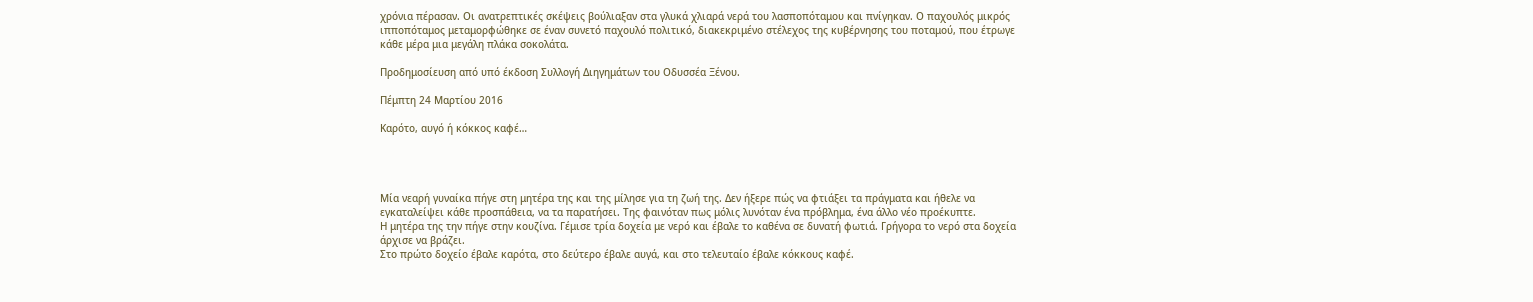χρόνια πέρασαν. Οι ανατρεπτικές σκέψεις βούλιαξαν στα γλυκά χλιαρά νερά του λασποπόταμου και πνίγηκαν. Ο παχουλός μικρός ιπποπόταμος μεταμορφώθηκε σε έναν συνετό παχουλό πολιτικό, διακεκριμένο στέλεχος της κυβέρνησης του ποταμού, που έτρωγε κάθε μέρα μια μεγάλη πλάκα σοκολάτα.

Προδημοσίευση από υπό έκδοση Συλλογή Διηγημάτων του Οδυσσέα Ξένου.

Πέμπτη 24 Μαρτίου 2016

Καρότο, αυγό ή κόκκος καφέ…




Μία νεαρή γυναίκα πήγε στη μητέρα της και της μίλησε για τη ζωή της. Δεν ήξερε πώς να φτιάξει τα πράγματα και ήθελε να εγκαταλείψει κάθε προσπάθεια, να τα παρατήσει. Της φαινόταν πως μόλις λυνόταν ένα πρόβλημα, ένα άλλο νέο προέκυπτε.
Η μητέρα της την πήγε στην κουζίνα. Γέμισε τρία δοχεία με νερό και έβαλε το καθένα σε δυνατή φωτιά. Γρήγορα το νερό στα δοχεία άρχισε να βράζει.
Στο πρώτο δοχείο έβαλε καρότα, στο δεύτερο έβαλε αυγά, και στο τελευταίο έβαλε κόκκους καφέ.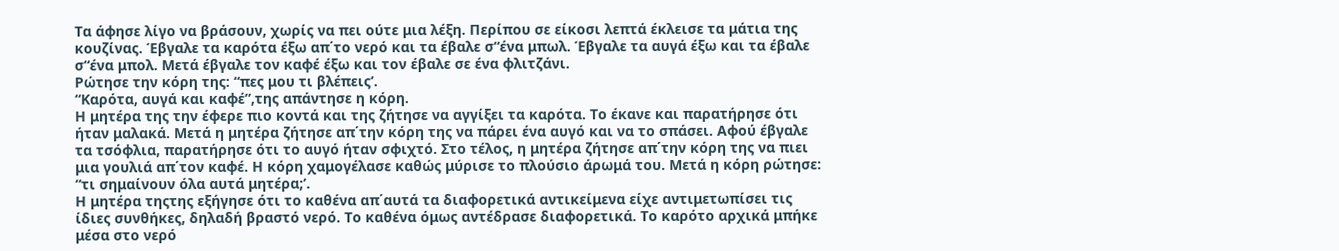Τα άφησε λίγο να βράσουν, χωρίς να πει ούτε μια λέξη. Περίπου σε είκοσι λεπτά έκλεισε τα μάτια της κουζίνας. Έβγαλε τα καρότα έξω απ΄το νερό και τα έβαλε σ“ένα μπωλ. Έβγαλε τα αυγά έξω και τα έβαλε σ“ένα μπολ. Μετά έβγαλε τον καφέ έξω και τον έβαλε σε ένα φλιτζάνι.
Ρώτησε την κόρη της: “πες μου τι βλέπεις’.
“Καρότα, αυγά και καφέ”,της απάντησε η κόρη.
Η μητέρα της την έφερε πιο κοντά και της ζήτησε να αγγίξει τα καρότα. Το έκανε και παρατήρησε ότι ήταν μαλακά. Μετά η μητέρα ζήτησε απ΄την κόρη της να πάρει ένα αυγό και να το σπάσει. Αφού έβγαλε τα τσόφλια, παρατήρησε ότι το αυγό ήταν σφιχτό. Στο τέλος, η μητέρα ζήτησε απ΄την κόρη της να πιει μια γουλιά απ΄τον καφέ. Η κόρη χαμογέλασε καθώς μύρισε το πλούσιο άρωμά του. Μετά η κόρη ρώτησε: “τι σημαίνουν όλα αυτά μητέρα;’.
Η μητέρα τηςτης εξήγησε ότι το καθένα απ΄αυτά τα διαφορετικά αντικείμενα είχε αντιμετωπίσει τις ίδιες συνθήκες, δηλαδή βραστό νερό. Το καθένα όμως αντέδρασε διαφορετικά. Το καρότο αρχικά μπήκε μέσα στο νερό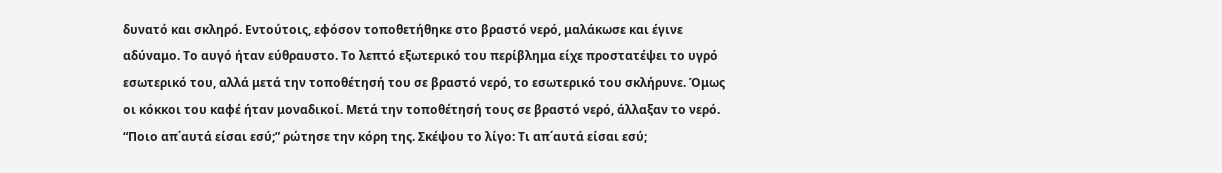δυνατό και σκληρό. Εντούτοις, εφόσον τοποθετήθηκε στο βραστό νερό, μαλάκωσε και έγινε αδύναμο. Το αυγό ήταν εύθραυστο. Το λεπτό εξωτερικό του περίβλημα είχε προστατέψει το υγρό εσωτερικό του, αλλά μετά την τοποθέτησή του σε βραστό νερό, το εσωτερικό του σκλήρυνε. Όμως οι κόκκοι του καφέ ήταν μοναδικοί. Μετά την τοποθέτησή τους σε βραστό νερό, άλλαξαν το νερό.
“Ποιο απ΄αυτά είσαι εσύ;” ρώτησε την κόρη της. Σκέψου το λίγο: Τι απ΄αυτά είσαι εσύ;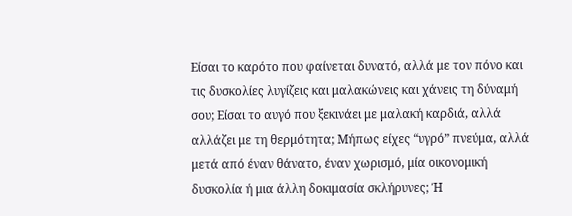Είσαι το καρότο που φαίνεται δυνατό, αλλά με τον πόνο και τις δυσκολίες λυγίζεις και μαλακώνεις και χάνεις τη δύναμή σου; Είσαι το αυγό που ξεκινάει με μαλακή καρδιά, αλλά αλλάζει με τη θερμότητα; Μήπως είχες “υγρό” πνεύμα, αλλά μετά από έναν θάνατο, έναν χωρισμό, μία οικονομική δυσκολία ή μια άλλη δοκιμασία σκλήρυνες; Ή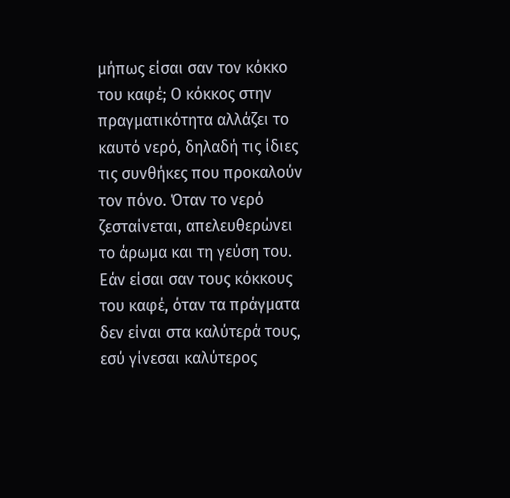μήπως είσαι σαν τον κόκκο του καφέ; Ο κόκκος στην πραγματικότητα αλλάζει το καυτό νερό, δηλαδή τις ίδιες τις συνθήκες που προκαλούν τον πόνο. Όταν το νερό ζεσταίνεται, απελευθερώνει το άρωμα και τη γεύση του. Εάν είσαι σαν τους κόκκους του καφέ, όταν τα πράγματα δεν είναι στα καλύτερά τους, εσύ γίνεσαι καλύτερος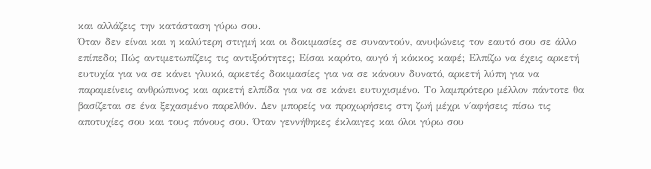και αλλάζεις την κατάσταση γύρω σου.
Όταν δεν είναι και η καλύτερη στιγμή και οι δοκιμασίες σε συναντούν, ανυψώνεις τον εαυτό σου σε άλλο επίπεδο; Πώς αντιμετωπίζεις τις αντιξοότητες; Είσαι καρότο, αυγό ή κόκκος καφέ; Ελπίζω να έχεις αρκετή ευτυχία για να σε κάνει γλυκό, αρκετές δοκιμασίες για να σε κάνουν δυνατό, αρκετή λύπη για να παραμείνεις ανθρώπινος και αρκετή ελπίδα για να σε κάνει ευτυχισμένο. Το λαμπρότερο μέλλον πάντοτε θα βασίζεται σε ένα ξεχασμένο παρελθόν. Δεν μπορείς να προχωρήσεις στη ζωή μέχρι ν΄αφήσεις πίσω τις αποτυχίες σου και τους πόνους σου. Όταν γεννήθηκες έκλαιγες και όλοι γύρω σου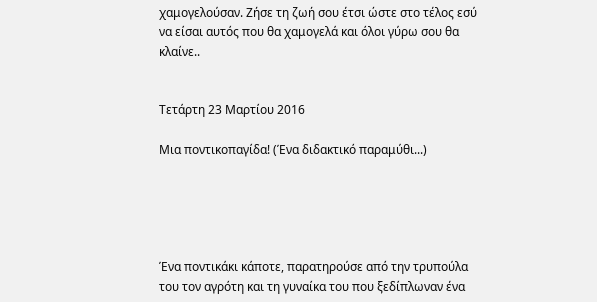χαμογελούσαν. Ζήσε τη ζωή σου έτσι ώστε στο τέλος εσύ να είσαι αυτός που θα χαμογελά και όλοι γύρω σου θα κλαίνε..


Τετάρτη 23 Μαρτίου 2016

Μια ποντικοπαγίδα! (Ένα διδακτικό παραμύθι...)





Ένα ποντικάκι κάποτε, παρατηρούσε από την τρυπούλα του τον αγρότη και τη γυναίκα του που ξεδίπλωναν ένα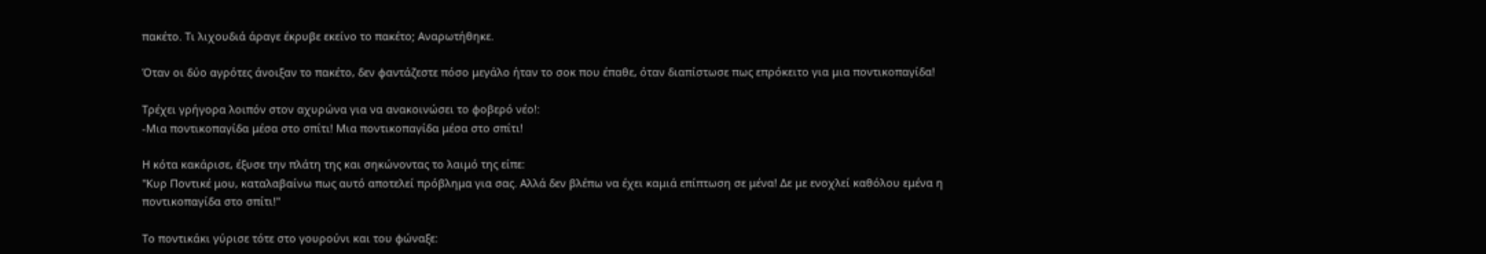πακέτο. Τι λιχουδιά άραγε έκρυβε εκείνο το πακέτο; Αναρωτήθηκε.

Όταν οι δύο αγρότες άνοιξαν το πακέτο, δεν φαντάζεστε πόσο μεγάλο ήταν το σοκ που έπαθε, όταν διαπίστωσε πως επρόκειτο για μια ποντικοπαγίδα!

Τρέχει γρήγορα λοιπόν στον αχυρώνα για να ανακοινώσει το φοβερό νέο!:
-Μια ποντικοπαγίδα μέσα στο σπίτι! Μια ποντικοπαγίδα μέσα στο σπίτι!

Η κότα κακάρισε, έξυσε την πλάτη της και σηκώνοντας το λαιμό της είπε:
"Κυρ Ποντικέ μου, καταλαβαίνω πως αυτό αποτελεί πρόβλημα για σας. Αλλά δεν βλέπω να έχει καμιά επίπτωση σε μένα! Δε με ενοχλεί καθόλου εμένα η ποντικοπαγίδα στο σπίτι!"

Το ποντικάκι γύρισε τότε στο γουρούνι και του φώναξε: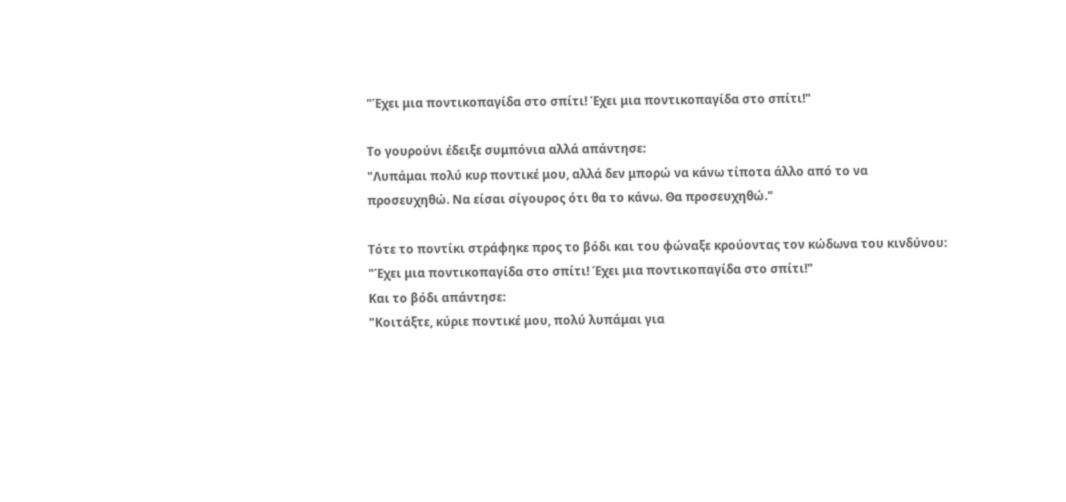"Έχει μια ποντικοπαγίδα στο σπίτι! Έχει μια ποντικοπαγίδα στο σπίτι!"

Το γουρούνι έδειξε συμπόνια αλλά απάντησε:
"Λυπάμαι πολύ κυρ ποντικέ μου, αλλά δεν μπορώ να κάνω τίποτα άλλο από το να προσευχηθώ. Να είσαι σίγουρος ότι θα το κάνω. Θα προσευχηθώ."

Τότε το ποντίκι στράφηκε προς το βόδι και του φώναξε κρούοντας τον κώδωνα του κινδύνου:
"Έχει μια ποντικοπαγίδα στο σπίτι! Έχει μια ποντικοπαγίδα στο σπίτι!"
Και το βόδι απάντησε:
"Κοιτάξτε, κύριε ποντικέ μου, πολύ λυπάμαι για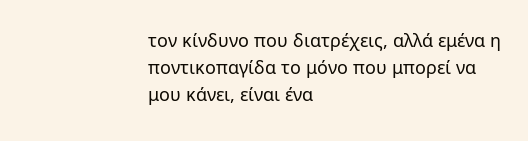τον κίνδυνο που διατρέχεις, αλλά εμένα η ποντικοπαγίδα το μόνο που μπορεί να μου κάνει, είναι ένα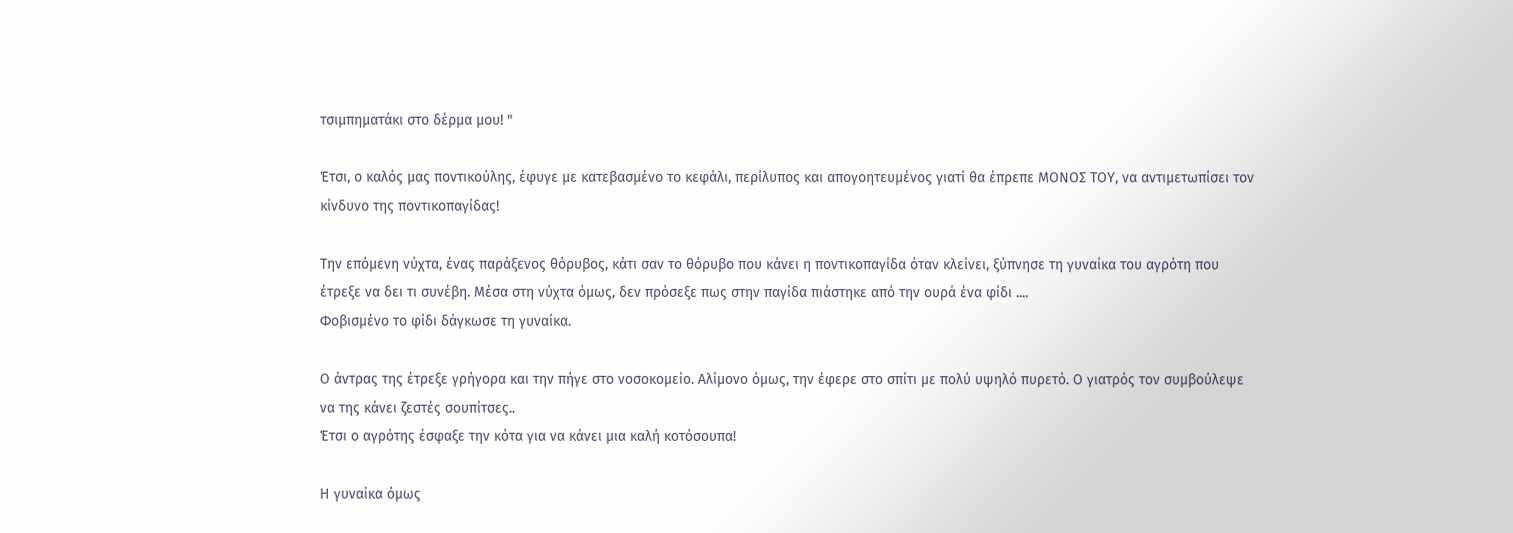τσιμπηματάκι στο δέρμα μου! "

Έτσι, ο καλός μας ποντικούλης, έφυγε με κατεβασμένο το κεφάλι, περίλυπος και απογοητευμένος γιατί θα έπρεπε ΜΟΝΟΣ ΤΟΥ, να αντιμετωπίσει τον κίνδυνο της ποντικοπαγίδας!

Την επόμενη νύχτα, ένας παράξενος θόρυβος, κάτι σαν το θόρυβο που κάνει η ποντικοπαγίδα όταν κλείνει, ξύπνησε τη γυναίκα του αγρότη που έτρεξε να δει τι συνέβη. Μέσα στη νύχτα όμως, δεν πρόσεξε πως στην παγίδα πιάστηκε από την ουρά ένα φίδι ....
Φοβισμένο το φίδι δάγκωσε τη γυναίκα.

Ο άντρας της έτρεξε γρήγορα και την πήγε στο νοσοκομείο. Αλίμονο όμως, την έφερε στο σπίτι με πολύ υψηλό πυρετό. Ο γιατρός τον συμβούλεψε να της κάνει ζεστές σουπίτσες..
Έτσι ο αγρότης έσφαξε την κότα για να κάνει μια καλή κοτόσουπα!

Η γυναίκα όμως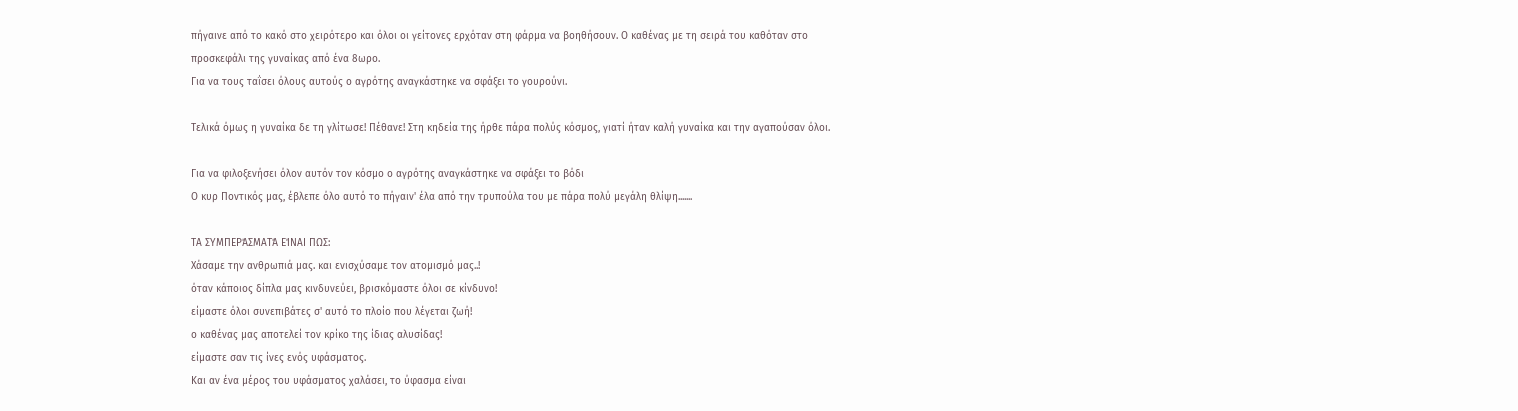πήγαινε από το κακό στο χειρότερο και όλοι οι γείτονες ερχόταν στη φάρμα να βοηθήσουν. Ο καθένας με τη σειρά του καθόταν στο προσκεφάλι της γυναίκας από ένα 8ωρο.
Για να τους ταΐσει όλους αυτούς ο αγρότης αναγκάστηκε να σφάξει το γουρούνι.

Τελικά όμως η γυναίκα δε τη γλίτωσε! Πέθανε! Στη κηδεία της ήρθε πάρα πολύς κόσμος, γιατί ήταν καλή γυναίκα και την αγαπούσαν όλοι.

Για να φιλοξενήσει όλον αυτόν τον κόσμο ο αγρότης αναγκάστηκε να σφάξει το βόδι
Ο κυρ Ποντικός μας, έβλεπε όλο αυτό το πήγαιν' έλα από την τρυπούλα του με πάρα πολύ μεγάλη θλίψη.......

ΤΑ ΣΥΜΠΕΡΆΣΜΑΤΆ ΕΊΝΑΙ ΠΩΣ:
Χάσαμε την ανθρωπιά μας. και ενισχύσαμε τον ατομισμό μας..!
όταν κάποιος δίπλα μας κινδυνεύει, βρισκόμαστε όλοι σε κίνδυνο!
είμαστε όλοι συνεπιβάτες σ' αυτό το πλοίο που λέγεται ζωή!
ο καθένας μας αποτελεί τον κρίκο της ίδιας αλυσίδας!
είμαστε σαν τις ίνες ενός υφάσματος.
Και αν ένα μέρος του υφάσματος χαλάσει, το ύφασμα είναι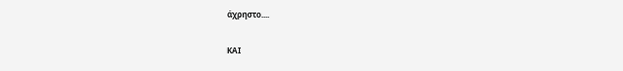άχρηστο....

ΚΑΙ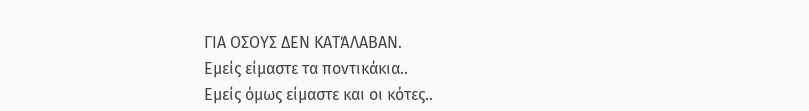ΓΙΑ ΟΣΟΥΣ ΔΕΝ ΚΑΤΆΛΑΒΑΝ.
Εμείς είμαστε τα ποντικάκια..
Εμείς όμως είμαστε και οι κότες..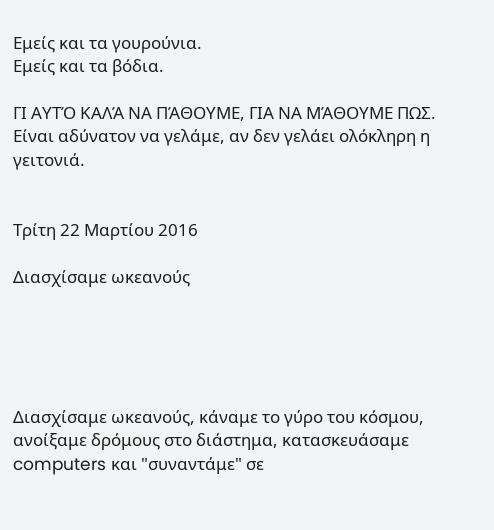Εμείς και τα γουρούνια.
Εμείς και τα βόδια.

ΓΙ ΑΥΤΌ ΚΑΛΆ ΝΑ ΠΆΘΟΥΜΕ, ΓΙΑ ΝΑ ΜΆΘΟΥΜΕ ΠΩΣ.
Είναι αδύνατον να γελάμε, αν δεν γελάει ολόκληρη η γειτονιά.


Τρίτη 22 Μαρτίου 2016

Διασχίσαμε ωκεανούς





Διασχίσαμε ωκεανούς, κάναμε το γύρο του κόσμου, ανοίξαμε δρόμους στο διάστημα, κατασκευάσαμε computers και "συναντάμε" σε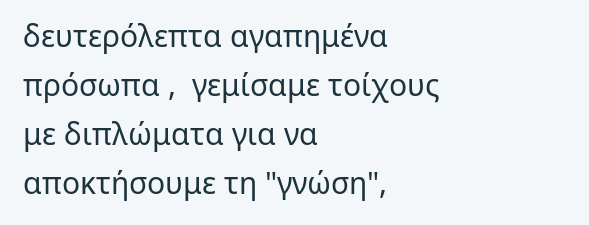δευτερόλεπτα αγαπημένα πρόσωπα ,  γεμίσαμε τοίχους με διπλώματα για να αποκτήσουμε τη "γνώση",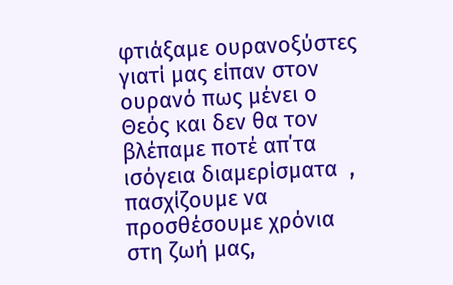φτιάξαμε ουρανοξύστες γιατί μας είπαν στον ουρανό πως μένει ο Θεός και δεν θα τον βλέπαμε ποτέ απ΄τα ισόγεια διαμερίσματα  , πασχίζουμε να προσθέσουμε χρόνια στη ζωή μας,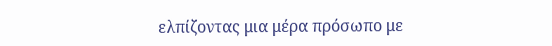ελπίζοντας μια μέρα πρόσωπο με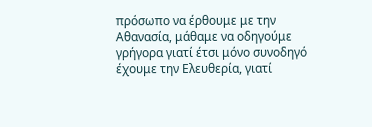πρόσωπο να έρθουμε με την Αθανασία, μάθαμε να οδηγούμε γρήγορα γιατί έτσι μόνο συνοδηγό έχουμε την Ελευθερία, γιατί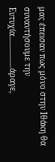μας έπεισαν πως μόνο στην Ιθάκη θα συναντήσουμε την Ευτυχία................άραγε,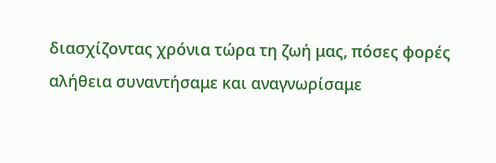διασχίζοντας χρόνια τώρα τη ζωή μας, πόσες φορές αλήθεια συναντήσαμε και αναγνωρίσαμε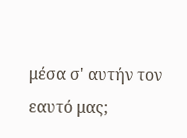μέσα σ' αυτήν τον εαυτό μας;